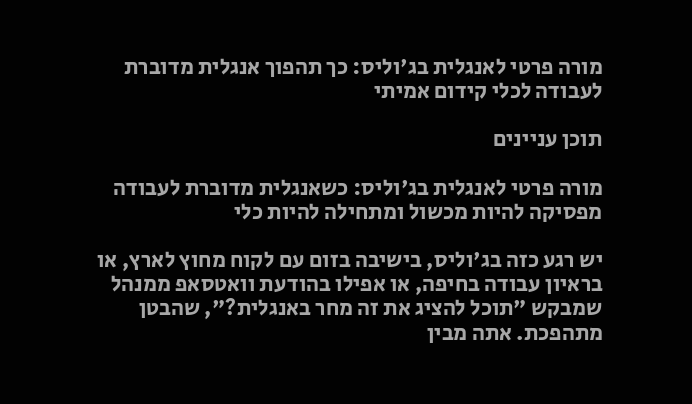מורה פרטי לאנגלית בג'וליס: כך תהפוך אנגלית מדוברת לעבודה לכלי קידום אמיתי

תוכן עניינים

מורה פרטי לאנגלית בג'וליס: כשאנגלית מדוברת לעבודה מפסיקה להיות מכשול ומתחילה להיות כלי

יש רגע כזה בג'וליס, בישיבה בזום עם לקוח מחוץ לארץ, או בראיון עבודה בחיפה, או אפילו בהודעת וואטסאפ ממנהל שמבקש "תוכל להציג את זה מחר באנגלית?", שהבטן מתהפכת. אתה מבין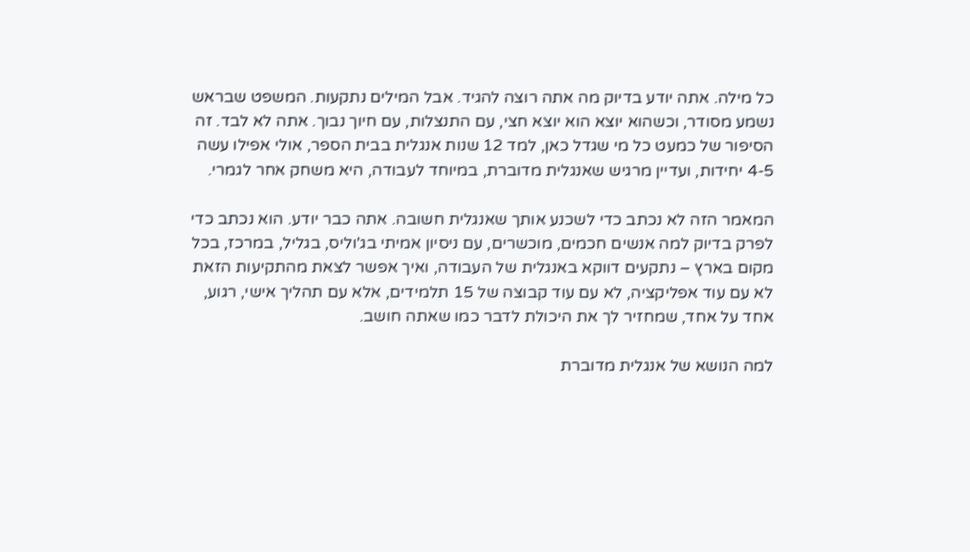כל מילה. אתה יודע בדיוק מה אתה רוצה להגיד. אבל המילים נתקעות. המשפט שבראש נשמע מסודר, וכשהוא יוצא הוא יוצא חצי, עם התנצלות, עם חיוך נבוך. אתה לא לבד. זה הסיפור של כמעט כל מי שגדל כאן, למד 12 שנות אנגלית בבית הספר, אולי אפילו עשה 4-5 יחידות, ועדיין מרגיש שאנגלית מדוברת, במיוחד לעבודה, היא משחק אחר לגמרי.

המאמר הזה לא נכתב כדי לשכנע אותך שאנגלית חשובה. אתה כבר יודע. הוא נכתב כדי לפרק בדיוק למה אנשים חכמים, מוכשרים, עם ניסיון אמיתי בג'וליס, בגליל, במרכז, בכל מקום בארץ – נתקעים דווקא באנגלית של העבודה, ואיך אפשר לצאת מהתקיעות הזאת לא עם עוד אפליקציה, לא עם עוד קבוצה של 15 תלמידים, אלא עם תהליך אישי, רגוע, אחד על אחד, שמחזיר לך את היכולת לדבר כמו שאתה חושב.

למה הנושא של אנגלית מדוברת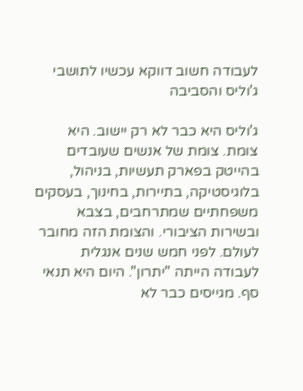לעבודה חשוב דווקא עכשיו לתושבי ג'וליס והסביבה

ג'וליס היא כבר לא רק יישוב. היא צומת. צומת של אנשים שעובדים בהייטק בפארק תעשיות, בניהול, בלוגיסטיקה, בתיירות, בחינוך, בעסקים משפחתיים שמתרחבים, בצבא ובשירות הציבורי. והצומת הזה מחובר לעולם. לפני חמש שנים אנגלית לעבודה הייתה "יתרון". היום היא תנאי סף. מגייסים כבר לא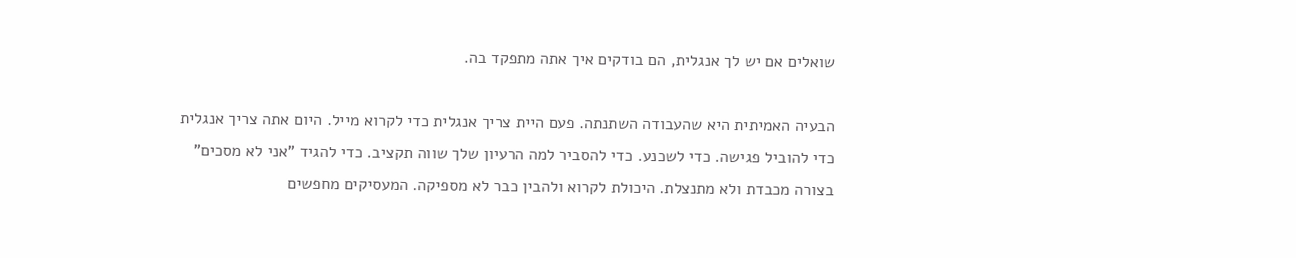שואלים אם יש לך אנגלית, הם בודקים איך אתה מתפקד בה.

הבעיה האמיתית היא שהעבודה השתנתה. פעם היית צריך אנגלית כדי לקרוא מייל. היום אתה צריך אנגלית כדי להוביל פגישה. כדי לשכנע. כדי להסביר למה הרעיון שלך שווה תקציב. כדי להגיד "אני לא מסכים" בצורה מכבדת ולא מתנצלת. היכולת לקרוא ולהבין כבר לא מספיקה. המעסיקים מחפשים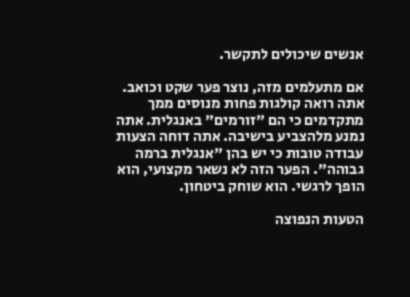אנשים שיכולים לתקשר.

אם מתעלמים מזה, נוצר פער שקט וכואב. אתה רואה קולגות פחות מנוסים ממך מתקדמים כי הם "זורמים" באנגלית. אתה נמנע מלהצביע בישיבה. אתה דוחה הצעות עבודה טובות כי יש בהן "אנגלית ברמה גבוהה". הפער הזה לא נשאר מקצועי, הוא הופך לרגשי. הוא שוחק ביטחון.

הטעות הנפוצה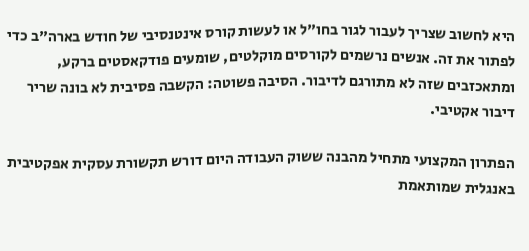היא לחשוב שצריך לעבור לגור בחו"ל או לעשות קורס אינטנסיבי של חודש בארה"ב כדי לפתור את זה. אנשים נרשמים לקורסים מוקלטים, שומעים פודקאסטים ברקע, ומתאכזבים שזה לא מתורגם לדיבור. הסיבה פשוטה: הקשבה פסיבית לא בונה שריר דיבור אקטיבי.

הפתרון המקצועי מתחיל מהבנה ששוק העבודה היום דורש תקשורת עסקית אפקטיבית באנגלית שמותאמת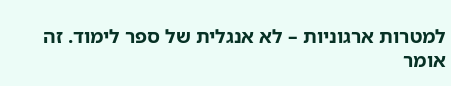למטרות ארגוניות – לא אנגלית של ספר לימוד. זה אומר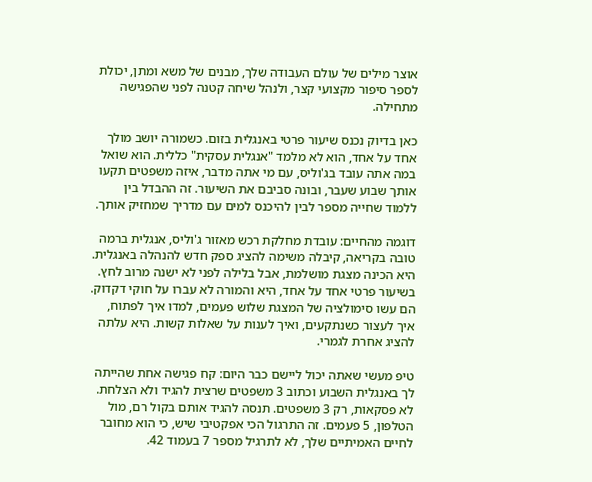אוצר מילים של עולם העבודה שלך, מבנים של משא ומתן, יכולת לספר סיפור מקצועי קצר, ולנהל שיחה קטנה לפני שהפגישה מתחילה.

כאן בדיוק נכנס שיעור פרטי באנגלית בזום. כשמורה יושב מולך אחד על אחד, הוא לא מלמד "אנגלית עסקית" כללית. הוא שואל במה אתה עובד בג'וליס, עם מי אתה מדבר, איזה משפטים תקעו אותך שבוע שעבר, ובונה סביבם את השיעור. זה ההבדל בין ללמוד שחייה מספר לבין להיכנס למים עם מדריך שמחזיק אותך.

דוגמה מהחיים: עובדת מחלקת רכש מאזור ג'וליס, אנגלית ברמה טובה בקריאה, קיבלה משימה להציג ספק חדש להנהלה באנגלית. היא הכינה מצגת מושלמת, אבל בלילה לפני לא ישנה מרוב לחץ. בשיעור פרטי אחד על אחד, היא והמורה לא עברו על חוקי דקדוק. הם עשו סימולציה של המצגת שלוש פעמים, למדו איך לפתוח, איך לעצור כשנתקעים, ואיך לענות על שאלות קשות. היא עלתה להציג אחרת לגמרי.

טיפ מעשי שאתה יכול ליישם כבר היום: קח פגישה אחת שהייתה לך באנגלית השבוע וכתוב 3 משפטים שרצית להגיד ולא הצלחת. לא פסקאות, רק 3 משפטים. תנסה להגיד אותם בקול רם, מול הטלפון, 5 פעמים. זה התרגול הכי אפקטיבי שיש, כי הוא מחובר לחיים האמיתיים שלך, לא לתרגיל מספר 7 בעמוד 42.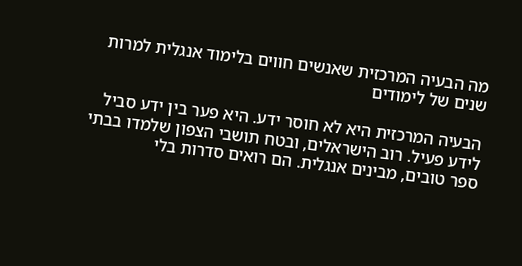מה הבעיה המרכזית שאנשים חווים בלימוד אנגלית למרות שנים של לימודים

הבעיה המרכזית היא לא חוסר ידע. היא פער בין ידע סביל לידע פעיל. רוב הישראלים, ובטח תושבי הצפון שלמדו בבתי ספר טובים, מבינים אנגלית. הם רואים סדרות בלי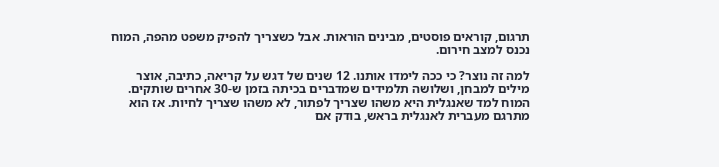תרגום, קוראים פוסטים, מבינים הוראות. אבל כשצריך להפיק משפט מהפה, המוח נכנס למצב חירום.

למה זה נוצר? כי ככה לימדו אותנו. 12 שנים של דגש על קריאה, כתיבה, אוצר מילים למבחן, ושלושה תלמידים שמדברים בכיתה בזמן ש-30 אחרים שותקים. המוח למד שאנגלית היא משהו שצריך לפתור, לא משהו שצריך לחיות. אז הוא מתרגם מעברית לאנגלית בראש, בודק אם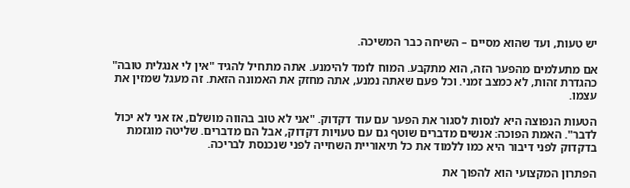יש טעות, ועד שהוא מסיים – השיחה כבר המשיכה.

אם מתעלמים מהפער הזה, הוא מתקבע. המוח לומד להימנע. אתה מתחיל להגיד "אין לי אנגלית טובה" כהגדרת זהות, לא כמצב זמני. וכל פעם שאתה נמנע, אתה מחזק את האמונה הזאת. זה מעגל שמזין את עצמו.

הטעות הנפוצה היא לנסות לסגור את הפער עם עוד דקדוק. "אני לא טוב בהווה מושלם, אז אני לא יכול לדבר". האמת הפוכה: אנשים מדברים שוטף גם עם טעויות דקדוק, אבל הם מדברים. שליטה מוגזמת בדקדוק לפני דיבור היא כמו ללמוד את כל תיאוריית השחייה לפני שנכנסת לבריכה.

הפתרון המקצועי הוא להפוך את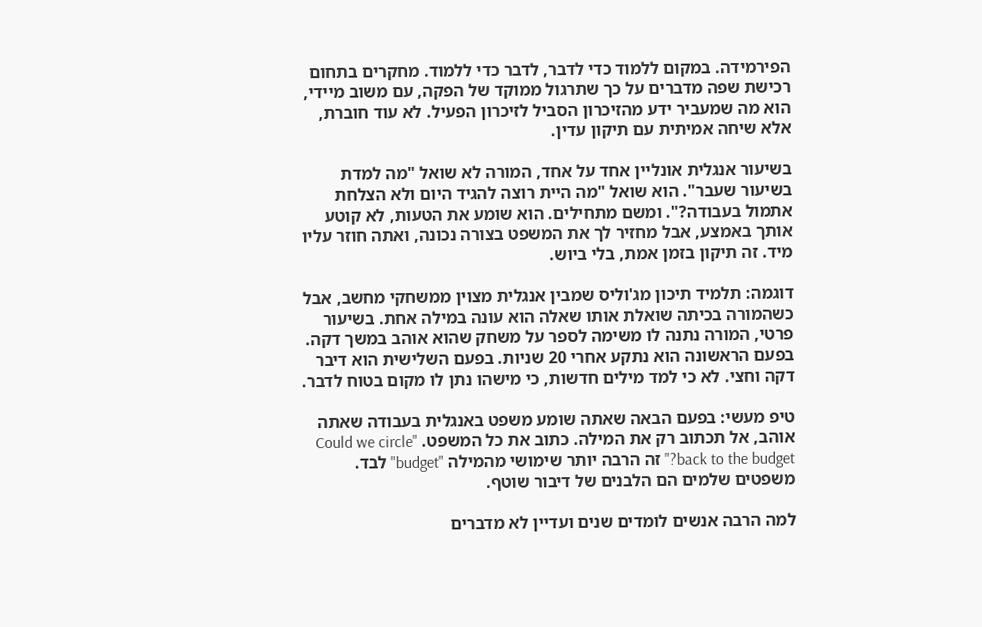הפירמידה. במקום ללמוד כדי לדבר, לדבר כדי ללמוד. מחקרים בתחום רכישת שפה מדברים על כך שתרגול ממוקד של הפקה, עם משוב מיידי, הוא מה שמעביר ידע מהזיכרון הסביל לזיכרון הפעיל. לא עוד חוברת, אלא שיחה אמיתית עם תיקון עדין.

בשיעור אנגלית אונליין אחד על אחד, המורה לא שואל "מה למדת בשיעור שעבר". הוא שואל "מה היית רוצה להגיד היום ולא הצלחת אתמול בעבודה?". ומשם מתחילים. הוא שומע את הטעות, לא קוטע אותך באמצע, אבל מחזיר לך את המשפט בצורה נכונה, ואתה חוזר עליו מיד. זה תיקון בזמן אמת, בלי ביוש.

דוגמה: תלמיד תיכון מג'וליס שמבין אנגלית מצוין ממשחקי מחשב, אבל כשהמורה בכיתה שואלת אותו שאלה הוא עונה במילה אחת. בשיעור פרטי, המורה נתנה לו משימה לספר על משחק שהוא אוהב במשך דקה. בפעם הראשונה הוא נתקע אחרי 20 שניות. בפעם השלישית הוא דיבר דקה וחצי. לא כי למד מילים חדשות, כי מישהו נתן לו מקום בטוח לדבר.

טיפ מעשי: בפעם הבאה שאתה שומע משפט באנגלית בעבודה שאתה אוהב, אל תכתוב רק את המילה. כתוב את כל המשפט. "Could we circle back to the budget?" זה הרבה יותר שימושי מהמילה "budget" לבד. משפטים שלמים הם הלבנים של דיבור שוטף.

למה הרבה אנשים לומדים שנים ועדיין לא מדברים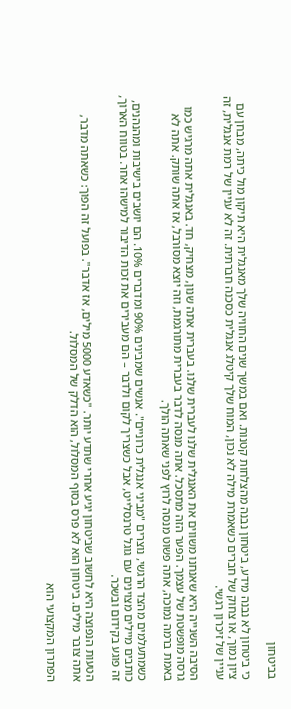בביטחון

כי ביטחון לא נבנה מידע, ביטחון נבנה מהצלחות קטנות. ואם במשך שנים החוויה שלך מאנגלית היא תיקון מול כיתה, מבחן עם ציון נמוך, או צחוק של חברים כשאמרת מילה לא נכון, המוח שלך קיטלג אנגלית כסכנה חברתית. זה לא עניין של רמת אנגלית, זה עניין של זיכרון רגשי.

הסיבה השנייה היא שאנחנו משווים את האנגלית שלנו לעברית שלנו. בעברית אתה שנון, מצחיק, חד. באנגלית אתה מרגיש כמו גרסה מופשטת של עצמך. הפער הזה מתסכל. אתה מנסה לדבר בעברית מתורגמת, וזה יוצא מסורבל, אז אתה שותק. אתה לא באמת ברמה נמוכה, אתה פשוט מנסה לרוץ לפני שאתה הולך.

כשמתעלמים מהצד הרגשי, נוצרים "מביני אנגלית כרוניים". אנשים שמבינים 90% ומדברים 10%. הם יושבים בישיבות ומהנהנים, כותבים מיילים מצוינים עם גוגל טרנסלייט, אבל כשצריך לקום ולדבר – הם מעבירים את זכות הדיבור למישהו אחר. בטווח הארוך, זה פוגע בקידום ובשכר.

הטעות הנפוצה היא לחשוב שביטחון יגיע אחרי שתדע יותר. "כשאדע 5000 מילים, אז אדבר". בפועל זה הפוך: כשאתה מדבר, אתה צובר מילים. ביטחון הוא לא פרס בסוף המסלול, הוא הדלק של המסלול.

הפתרון המקצועי הוא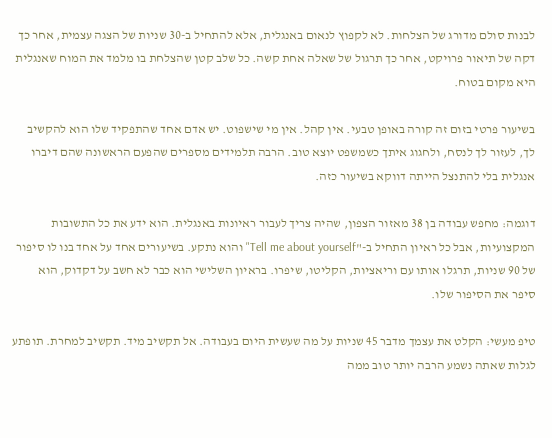לבנות סולם מדורג של הצלחות. לא לקפוץ לנאום באנגלית, אלא להתחיל ב-30 שניות של הצגה עצמית, אחר כך דקה של תיאור פרויקט, אחר כך תרגול של שאלה אחת קשה. כל שלב קטן שהצלחת בו מלמד את המוח שאנגלית היא מקום בטוח.

בשיעור פרטי בזום זה קורה באופן טבעי. אין קהל. אין מי שישפוט. יש אדם אחד שהתפקיד שלו הוא להקשיב לך, לעזור לך לנסח, ולחגוג איתך כשמשפט יוצא טוב. הרבה תלמידים מספרים שהפעם הראשונה שהם דיברו אנגלית בלי להתנצל הייתה דווקא בשיעור כזה.

דוגמה: מחפש עבודה בן 38 מאזור הצפון, שהיה צריך לעבור ראיונות באנגלית. הוא ידע את כל התשובות המקצועיות, אבל כל ראיון התחיל ב-"Tell me about yourself" והוא נתקע. בשיעורים אחד על אחד בנו לו סיפור של 90 שניות, תרגלו אותו עם וריאציות, הקליטו, שיפרו. בראיון השלישי הוא כבר לא חשב על דקדוק, הוא סיפר את הסיפור שלו.

טיפ מעשי: הקלט את עצמך מדבר 45 שניות על מה שעשית היום בעבודה. אל תקשיב מיד. תקשיב למחרת. תופתע לגלות שאתה נשמע הרבה יותר טוב ממה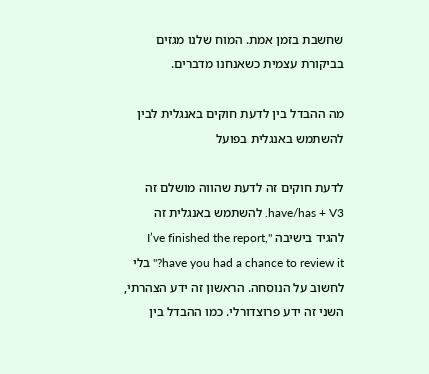שחשבת בזמן אמת. המוח שלנו מגזים בביקורת עצמית כשאנחנו מדברים.

מה ההבדל בין לדעת חוקים באנגלית לבין להשתמש באנגלית בפועל

לדעת חוקים זה לדעת שהווה מושלם זה have/has + V3. להשתמש באנגלית זה להגיד בישיבה "I’ve finished the report, have you had a chance to review it?" בלי לחשוב על הנוסחה. הראשון זה ידע הצהרתי, השני זה ידע פרוצדורלי. כמו ההבדל בין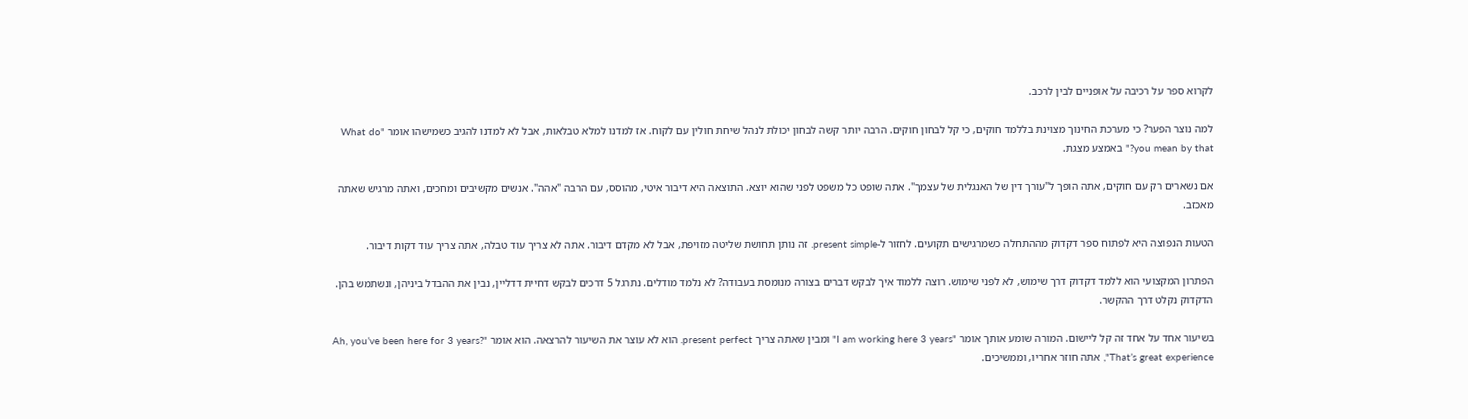לקרוא ספר על רכיבה על אופניים לבין לרכב.

למה נוצר הפער? כי מערכת החינוך מצוינת בללמד חוקים, כי קל לבחון חוקים. הרבה יותר קשה לבחון יכולת לנהל שיחת חולין עם לקוח. אז למדנו למלא טבלאות, אבל לא למדנו להגיב כשמישהו אומר "What do you mean by that?" באמצע מצגת.

אם נשארים רק עם חוקים, אתה הופך ל"עורך דין של האנגלית של עצמך". אתה שופט כל משפט לפני שהוא יוצא. התוצאה היא דיבור איטי, מהוסס, עם הרבה "אהה". אנשים מקשיבים ומחכים, ואתה מרגיש שאתה מאכזב.

הטעות הנפוצה היא לפתוח ספר דקדוק מההתחלה כשמרגישים תקועים. לחזור ל-present simple. זה נותן תחושת שליטה מזויפת, אבל לא מקדם דיבור. אתה לא צריך עוד טבלה, אתה צריך עוד דקות דיבור.

הפתרון המקצועי הוא ללמד דקדוק דרך שימוש, לא לפני שימוש. רוצה ללמוד איך לבקש דברים בצורה מנומסת בעבודה? לא נלמד מודלים. נתרגל 5 דרכים לבקש דחיית דדליין, נבין את ההבדל ביניהן, ונשתמש בהן. הדקדוק נקלט דרך ההקשר.

בשיעור אחד על אחד זה קל ליישום. המורה שומע אותך אומר "I am working here 3 years" ומבין שאתה צריך present perfect. הוא לא עוצר את השיעור להרצאה. הוא אומר "Ah, you’ve been here for 3 years? That’s great experience", אתה חוזר אחריו, וממשיכים.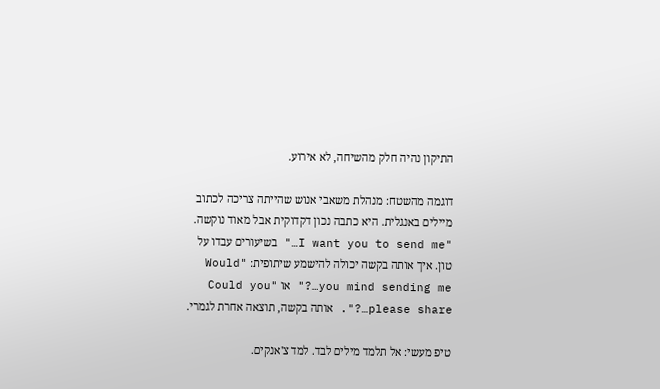התיקון נהיה חלק מהשיחה, לא אירוע.

דוגמה מהשטח: מנהלת משאבי אנוש שהייתה צריכה לכתוב מיילים באנגלית. היא כתבה נכון דקדוקית אבל מאוד נוקשה. "I want you to send me…" בשיעורים עבדו על טון. איך אותה בקשה יכולה להישמע שיתופית: "Would you mind sending me…?" או "Could you please share…?". אותה בקשה, תוצאה אחרת לגמרי.

טיפ מעשי: אל תלמד מילים לבד. למד צ'אנקים.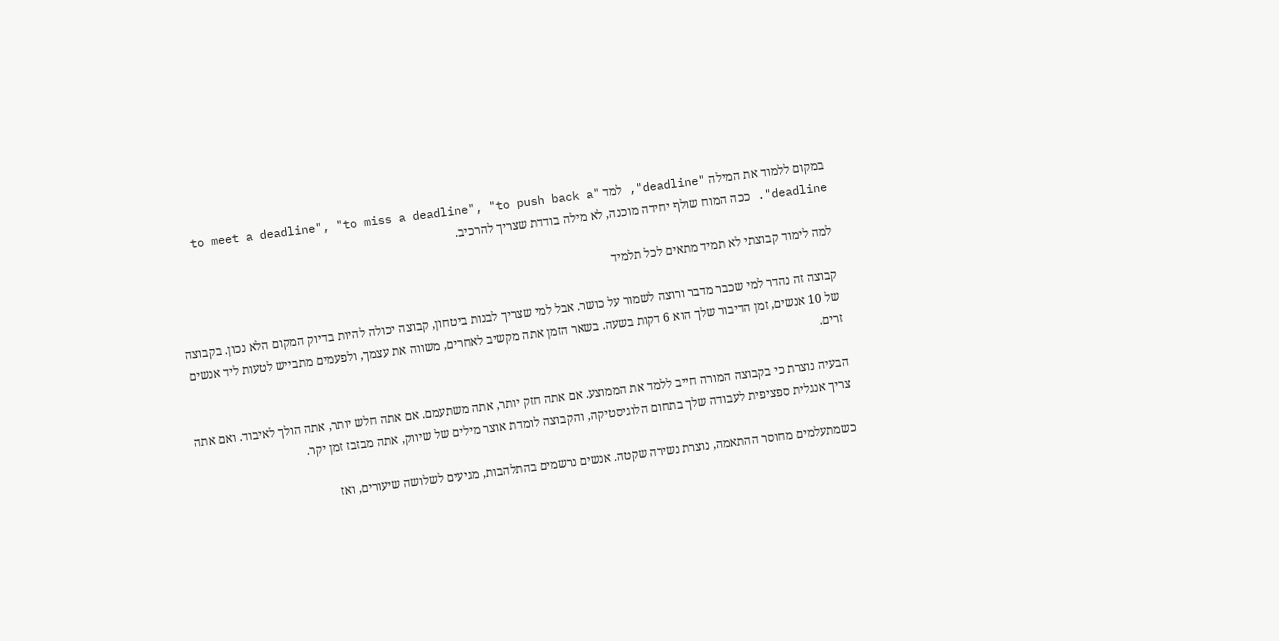במקום ללמוד את המילה "deadline", למד "to meet a deadline", "to miss a deadline", "to push back a deadline". ככה המוח שולף יחידה מוכנה, לא מילה בודדת שצריך להרכיב.

למה לימוד קבוצתי לא תמיד מתאים לכל תלמיד

קבוצה זה נהדר למי שכבר מדבר ורוצה לשמור על כושר. אבל למי שצריך לבנות ביטחון, קבוצה יכולה להיות בדיוק המקום הלא נכון. בקבוצה של 10 אנשים, זמן הדיבור שלך הוא 6 דקות בשעה. בשאר הזמן אתה מקשיב לאחרים, משווה את עצמך, ולפעמים מתבייש לטעות ליד אנשים זרים.

הבעיה נוצרת כי בקבוצה המורה חייב ללמד את הממוצע. אם אתה חזק יותר, אתה משתעמם. אם אתה חלש יותר, אתה הולך לאיבוד. ואם אתה צריך אנגלית ספציפית לעבודה שלך בתחום הלוגיסטיקה, והקבוצה לומדת אוצר מילים של שיווק, אתה מבזבז זמן יקר.

כשמתעלמים מחוסר ההתאמה, נוצרת נשירה שקטה. אנשים נרשמים בהתלהבות, מגיעים לשלושה שיעורים, ואז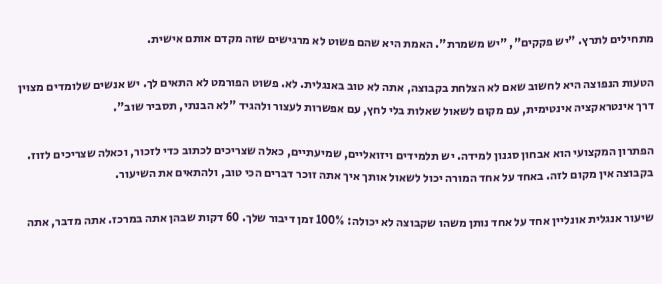מתחילים לתרץ. "יש פקקים", "יש משמרת". האמת היא שהם פשוט לא מרגישים שזה מקדם אותם אישית.

הטעות הנפוצה היא לחשוב שאם לא הצלחת בקבוצה, אתה לא טוב באנגלית. לא. פשוט הפורמט לא התאים לך. יש אנשים שלומדים מצוין דרך אינטראקציה אינטימית, עם מקום לשאול שאלות בלי לחץ, עם אפשרות לעצור ולהגיד "לא הבנתי, תסביר שוב".

הפתרון המקצועי הוא אבחון סגנון למידה. יש תלמידים ויזואליים, שמיעתיים, כאלה שצריכים לכתוב כדי לזכור, וכאלה שצריכים לזוז. בקבוצה אין מקום לזה. באחד על אחד המורה יכול לשאול אותך איך אתה זוכר דברים הכי טוב, ולהתאים את השיעור.

שיעור אנגלית אונליין אחד על אחד נותן משהו שקבוצה לא יכולה: 100% זמן דיבור שלך. 60 דקות שבהן אתה במרכז. אתה מדבר, אתה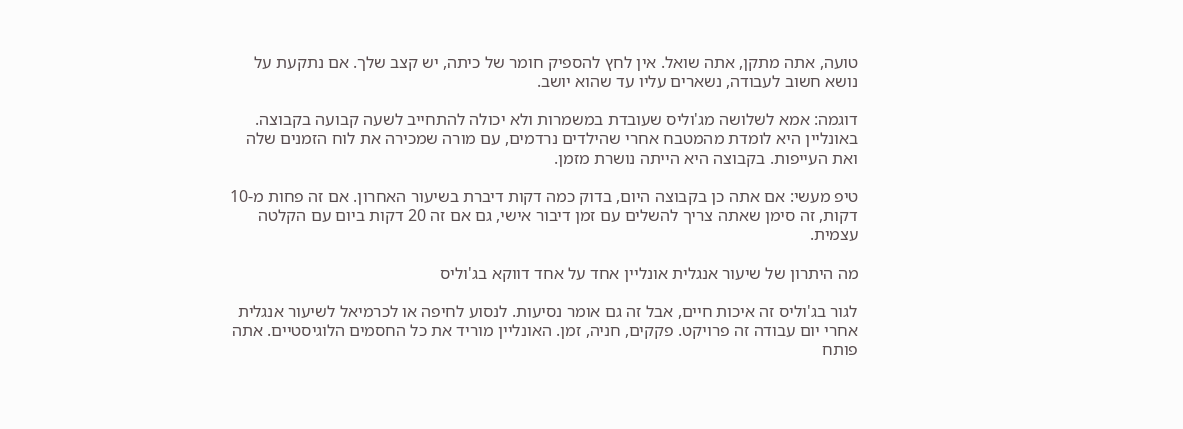טועה, אתה מתקן, אתה שואל. אין לחץ להספיק חומר של כיתה, יש קצב שלך. אם נתקעת על נושא חשוב לעבודה, נשארים עליו עד שהוא יושב.

דוגמה: אמא לשלושה מג'וליס שעובדת במשמרות ולא יכולה להתחייב לשעה קבועה בקבוצה. באונליין היא לומדת מהמטבח אחרי שהילדים נרדמים, עם מורה שמכירה את לוח הזמנים שלה ואת העייפות. בקבוצה היא הייתה נושרת מזמן.

טיפ מעשי: אם אתה כן בקבוצה היום, בדוק כמה דקות דיברת בשיעור האחרון. אם זה פחות מ-10 דקות, זה סימן שאתה צריך להשלים עם זמן דיבור אישי, גם אם זה 20 דקות ביום עם הקלטה עצמית.

מה היתרון של שיעור אנגלית אונליין אחד על אחד דווקא בג'וליס

לגור בג'וליס זה איכות חיים, אבל זה גם אומר נסיעות. לנסוע לחיפה או לכרמיאל לשיעור אנגלית אחרי יום עבודה זה פרויקט. פקקים, חניה, זמן. האונליין מוריד את כל החסמים הלוגיסטיים. אתה פותח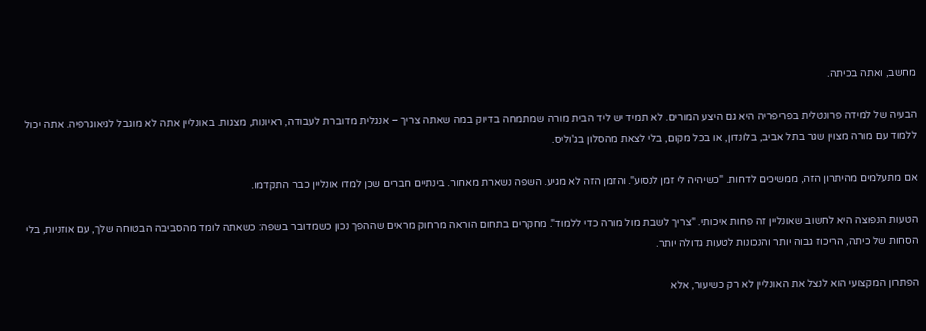מחשב, ואתה בכיתה.

הבעיה של למידה פרונטלית בפריפריה היא גם היצע המורים. לא תמיד יש ליד הבית מורה שמתמחה בדיוק במה שאתה צריך – אנגלית מדוברת לעבודה, ראיונות, מצגות. באונליין אתה לא מוגבל לגיאוגרפיה. אתה יכול ללמוד עם מורה מצוין שגר בתל אביב, בלונדון, או בכל מקום, בלי לצאת מהסלון בג'וליס.

אם מתעלמים מהיתרון הזה, ממשיכים לדחות. "כשיהיה לי זמן לנסוע". והזמן הזה לא מגיע. השפה נשארת מאחור. בינתיים חברים שכן למדו אונליין כבר התקדמו.

הטעות הנפוצה היא לחשוב שאונליין זה פחות איכותי. "צריך לשבת מול מורה כדי ללמוד". מחקרים בתחום הוראה מרחוק מראים שההפך נכון כשמדובר בשפה: כשאתה לומד מהסביבה הבטוחה שלך, עם אוזניות, בלי הסחות של כיתה, הריכוז גבוה יותר והנכונות לטעות גדולה יותר.

הפתרון המקצועי הוא לנצל את האונליין לא רק כשיעור, אלא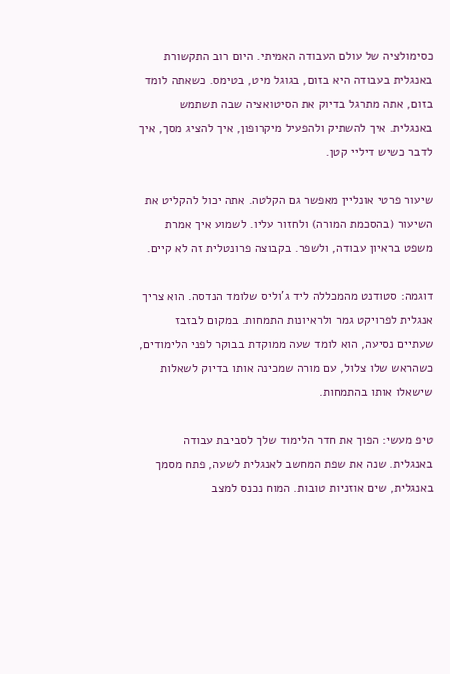כסימולציה של עולם העבודה האמיתי. היום רוב התקשורת באנגלית בעבודה היא בזום, בגוגל מיט, בטימס. כשאתה לומד בזום, אתה מתרגל בדיוק את הסיטואציה שבה תשתמש באנגלית. איך להשתיק ולהפעיל מיקרופון, איך להציג מסך, איך לדבר כשיש דיליי קטן.

שיעור פרטי אונליין מאפשר גם הקלטה. אתה יכול להקליט את השיעור (בהסכמת המורה) ולחזור עליו. לשמוע איך אמרת משפט בראיון עבודה, ולשפר. בקבוצה פרונטלית זה לא קיים.

דוגמה: סטודנט מהמכללה ליד ג'וליס שלומד הנדסה. הוא צריך אנגלית לפרויקט גמר ולראיונות התמחות. במקום לבזבז שעתיים נסיעה, הוא לומד שעה ממוקדת בבוקר לפני הלימודים, כשהראש שלו צלול, עם מורה שמכינה אותו בדיוק לשאלות שישאלו אותו בהתמחות.

טיפ מעשי: הפוך את חדר הלימוד שלך לסביבת עבודה באנגלית. שנה את שפת המחשב לאנגלית לשעה, פתח מסמך באנגלית, שים אוזניות טובות. המוח נכנס למצב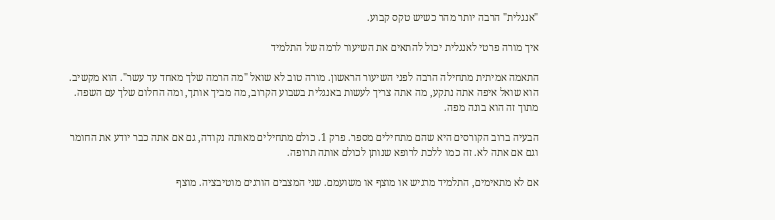"אנגלית" הרבה יותר מהר כשיש טקס קבוע.

איך מורה פרטי לאנגלית יכול להתאים את השיעור לרמה של התלמיד

התאמה אמיתית מתחילה הרבה לפני השיעור הראשון. מורה טוב לא שואל "מה הרמה שלך מאחד עד עשר". הוא מקשיב. הוא שואל איפה אתה נתקע, מה אתה צריך לעשות באנגלית בשבוע הקרוב, מה מביך אותך, ומה החלום שלך עם השפה. מתוך זה הוא בונה מפה.

הבעיה ברוב הקורסים היא שהם מתחילים מספר. פרק 1. כולם מתחילים מאותה נקודה, גם אם אתה כבר יודע את החומר וגם אם אתה לא. זה כמו ללכת לרופא שנותן לכולם אותה תרופה.

אם לא מתאימים, התלמיד מרגיש או מוצף או משועמם. שני המצבים הורגים מוטיבציה. מוצף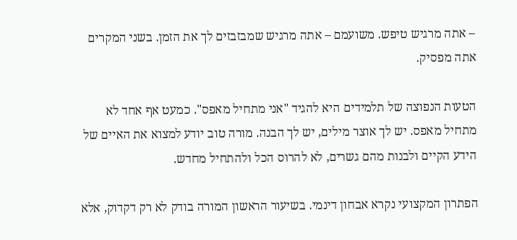– אתה מרגיש טיפש. משועמם – אתה מרגיש שמבזבזים לך את הזמן. בשני המקרים אתה מפסיק.

הטעות הנפוצה של תלמידים היא להגיד "אני מתחיל מאפס". כמעט אף אחד לא מתחיל מאפס. יש לך אוצר מילים, יש לך הבנה. מורה טוב יודע למצוא את האיים של הידע הקיים ולבנות מהם גשרים, לא להרוס הכל ולהתחיל מחדש.

הפתרון המקצועי נקרא אבחון דינמי. בשיעור הראשון המורה בודק לא רק דקדוק, אלא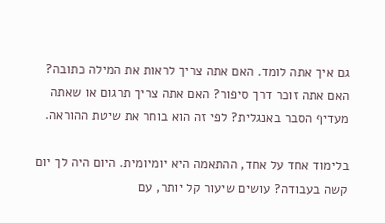גם איך אתה לומד. האם אתה צריך לראות את המילה כתובה? האם אתה זוכר דרך סיפור? האם אתה צריך תרגום או שאתה מעדיף הסבר באנגלית? לפי זה הוא בוחר את שיטת ההוראה.

בלימוד אחד על אחד, ההתאמה היא יומיומית. היום היה לך יום קשה בעבודה? עושים שיעור קל יותר, עם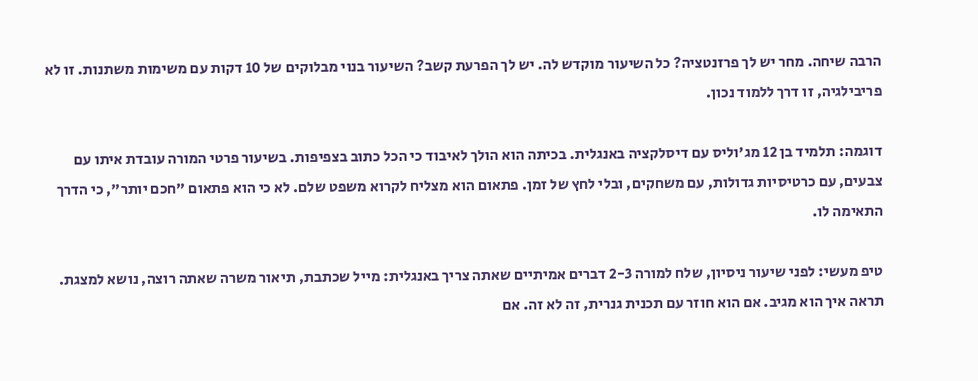הרבה שיחה. מחר יש לך פרזנטציה? כל השיעור מוקדש לה. יש לך הפרעת קשב? השיעור בנוי מבלוקים של 10 דקות עם משימות משתנות. זו לא פריבילגיה, זו דרך ללמוד נכון.

דוגמה: תלמיד בן 12 מג'וליס עם דיסלקציה באנגלית. בכיתה הוא הולך לאיבוד כי הכל כתוב בצפיפות. בשיעור פרטי המורה עובדת איתו עם צבעים, עם כרטיסיות גדולות, עם משחקים, ובלי לחץ של זמן. פתאום הוא מצליח לקרוא משפט שלם. לא כי הוא פתאום "חכם יותר", כי הדרך התאימה לו.

טיפ מעשי: לפני שיעור ניסיון, שלח למורה 2-3 דברים אמיתיים שאתה צריך באנגלית: מייל שכתבת, תיאור משרה שאתה רוצה, נושא למצגת. תראה איך הוא מגיב. אם הוא חוזר עם תכנית גנרית, זה לא זה. אם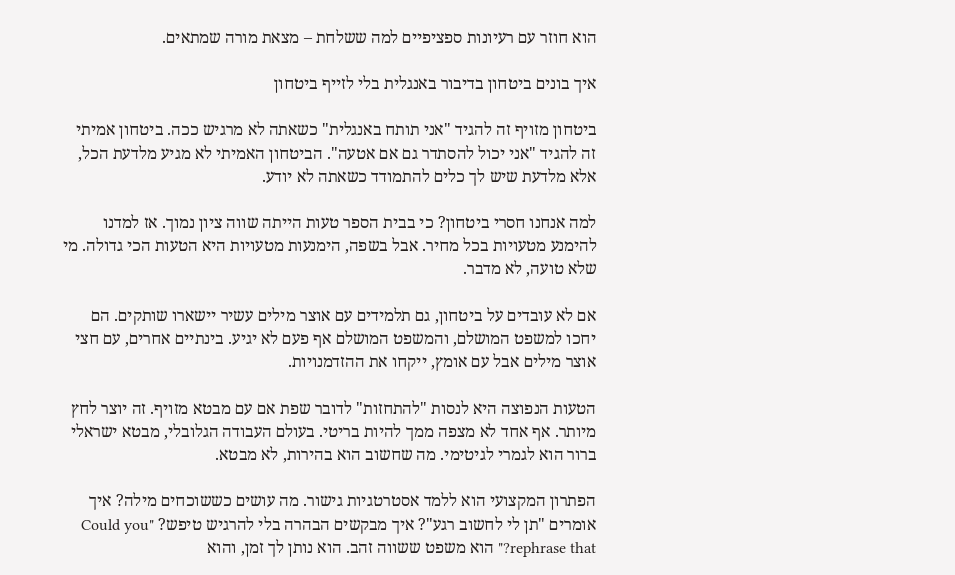הוא חוזר עם רעיונות ספציפיים למה ששלחת – מצאת מורה שמתאים.

איך בונים ביטחון בדיבור באנגלית בלי לזייף ביטחון

ביטחון מזויף זה להגיד "אני תותח באנגלית" כשאתה לא מרגיש ככה. ביטחון אמיתי זה להגיד "אני יכול להסתדר גם אם אטעה". הביטחון האמיתי לא מגיע מלדעת הכל, אלא מלדעת שיש לך כלים להתמודד כשאתה לא יודע.

למה אנחנו חסרי ביטחון? כי בבית הספר טעות הייתה שווה ציון נמוך. אז למדנו להימנע מטעויות בכל מחיר. אבל בשפה, הימנעות מטעויות היא הטעות הכי גדולה. מי שלא טועה, לא מדבר.

אם לא עובדים על ביטחון, גם תלמידים עם אוצר מילים עשיר יישארו שותקים. הם יחכו למשפט המושלם, והמשפט המושלם אף פעם לא יגיע. בינתיים אחרים, עם חצי אוצר מילים אבל עם אומץ, ייקחו את ההזדמנויות.

הטעות הנפוצה היא לנסות "להתחזות" לדובר שפת אם עם מבטא מזויף. זה יוצר לחץ מיותר. אף אחד לא מצפה ממך להיות בריטי. בעולם העבודה הגלובלי, מבטא ישראלי ברור הוא לגמרי לגיטימי. מה שחשוב הוא בהירות, לא מבטא.

הפתרון המקצועי הוא ללמד אסטרטגיות גישור. מה עושים כששוכחים מילה? איך אומרים "תן לי לחשוב רגע"? איך מבקשים הבהרה בלי להרגיש טיפש? "Could you rephrase that?" הוא משפט ששווה זהב. הוא נותן לך זמן, והוא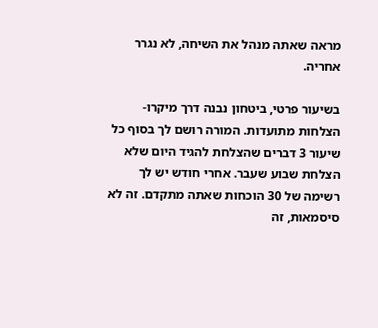מראה שאתה מנהל את השיחה, לא נגרר אחריה.

בשיעור פרטי, ביטחון נבנה דרך מיקרו-הצלחות מתועדות. המורה רושם לך בסוף כל שיעור 3 דברים שהצלחת להגיד היום שלא הצלחת שבוע שעבר. אחרי חודש יש לך רשימה של 30 הוכחות שאתה מתקדם. זה לא סיסמאות, זה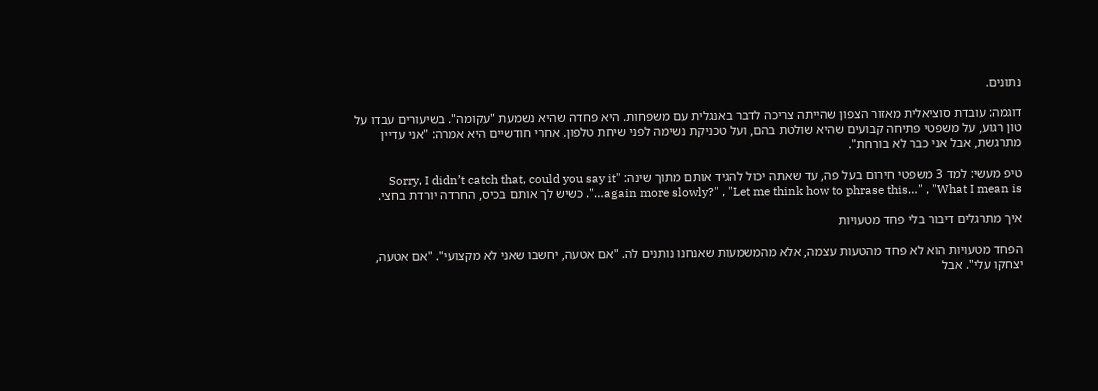נתונים.

דוגמה: עובדת סוציאלית מאזור הצפון שהייתה צריכה לדבר באנגלית עם משפחות. היא פחדה שהיא נשמעת "עקומה". בשיעורים עבדו על טון רגוע, על משפטי פתיחה קבועים שהיא שולטת בהם, ועל טכניקת נשימה לפני שיחת טלפון. אחרי חודשיים היא אמרה: "אני עדיין מתרגשת, אבל אני כבר לא בורחת".

טיפ מעשי: למד 3 משפטי חירום בעל פה, עד שאתה יכול להגיד אותם מתוך שינה: "Sorry, I didn’t catch that, could you say it again more slowly?" , "Let me think how to phrase this…" , "What I mean is…". כשיש לך אותם בכיס, החרדה יורדת בחצי.

איך מתרגלים דיבור בלי פחד מטעויות

הפחד מטעויות הוא לא פחד מהטעות עצמה, אלא מהמשמעות שאנחנו נותנים לה. "אם אטעה, יחשבו שאני לא מקצועי". "אם אטעה, יצחקו עלי". אבל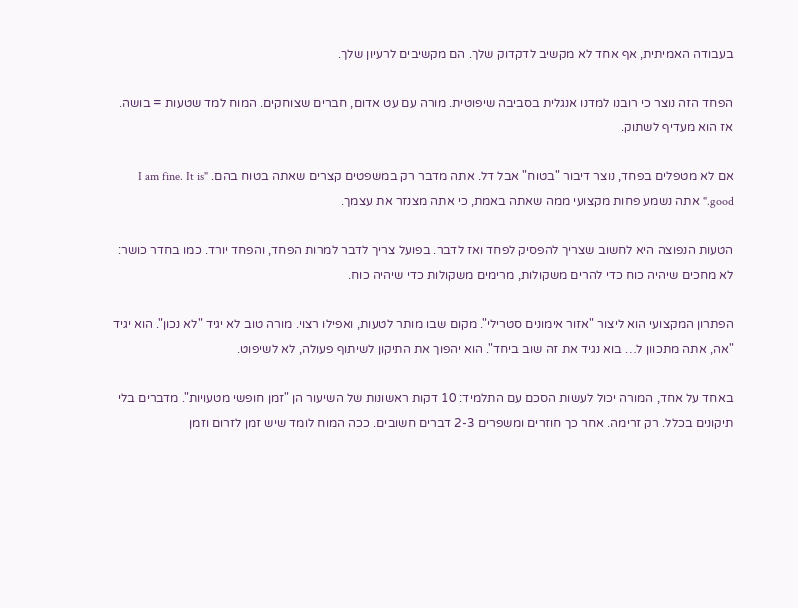בעבודה האמיתית, אף אחד לא מקשיב לדקדוק שלך. הם מקשיבים לרעיון שלך.

הפחד הזה נוצר כי רובנו למדנו אנגלית בסביבה שיפוטית. מורה עם עט אדום, חברים שצוחקים. המוח למד שטעות = בושה. אז הוא מעדיף לשתוק.

אם לא מטפלים בפחד, נוצר דיבור "בטוח" אבל דל. אתה מדבר רק במשפטים קצרים שאתה בטוח בהם. "I am fine. It is good." אתה נשמע פחות מקצועי ממה שאתה באמת, כי אתה מצנזר את עצמך.

הטעות הנפוצה היא לחשוב שצריך להפסיק לפחד ואז לדבר. בפועל צריך לדבר למרות הפחד, והפחד יורד. כמו בחדר כושר: לא מחכים שיהיה כוח כדי להרים משקולות, מרימים משקולות כדי שיהיה כוח.

הפתרון המקצועי הוא ליצור "אזור אימונים סטרילי". מקום שבו מותר לטעות, ואפילו רצוי. מורה טוב לא יגיד "לא נכון". הוא יגיד "אה, אתה מתכוון ל… בוא נגיד את זה שוב ביחד". הוא יהפוך את התיקון לשיתוף פעולה, לא לשיפוט.

באחד על אחד, המורה יכול לעשות הסכם עם התלמיד: 10 דקות ראשונות של השיעור הן "זמן חופשי מטעויות". מדברים בלי תיקונים בכלל. רק זרימה. אחר כך חוזרים ומשפרים 2-3 דברים חשובים. ככה המוח לומד שיש זמן לזרום וזמן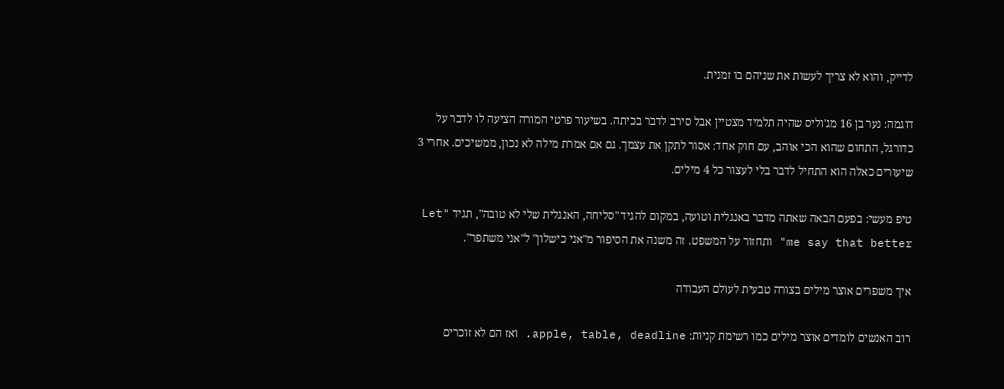לדייק, והוא לא צריך לעשות את שניהם בו זמנית.

דוגמה: נער בן 16 מג'וליס שהיה תלמיד מצטיין אבל סירב לדבר בכיתה. בשיעור פרטי המורה הציעה לו לדבר על כדורגל, התחום שהוא הכי אוהב, עם חוק אחד: אסור לתקן את עצמך. גם אם אמרת מילה לא נכון, ממשיכים. אחרי 3 שיעורים כאלה הוא התחיל לדבר בלי לעצור כל 4 מילים.

טיפ מעשי: בפעם הבאה שאתה מדבר באנגלית וטועה, במקום להגיד "סליחה, האנגלית שלי לא טובה", תגיד "Let me say that better" ותחזור על המשפט. זה משנה את הסיפור מ"אני כישלון" ל"אני משתפר".

איך משפרים אוצר מילים בצורה טבעית לעולם העבודה

רוב האנשים לומדים אוצר מילים כמו רשימת קניות: apple, table, deadline. ואז הם לא זוכרים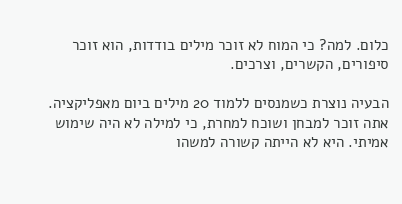כלום. למה? כי המוח לא זוכר מילים בודדות, הוא זוכר סיפורים, הקשרים, וצרכים.

הבעיה נוצרת כשמנסים ללמוד 20 מילים ביום מאפליקציה. אתה זוכר למבחן ושוכח למחרת, כי למילה לא היה שימוש אמיתי. היא לא הייתה קשורה למשהו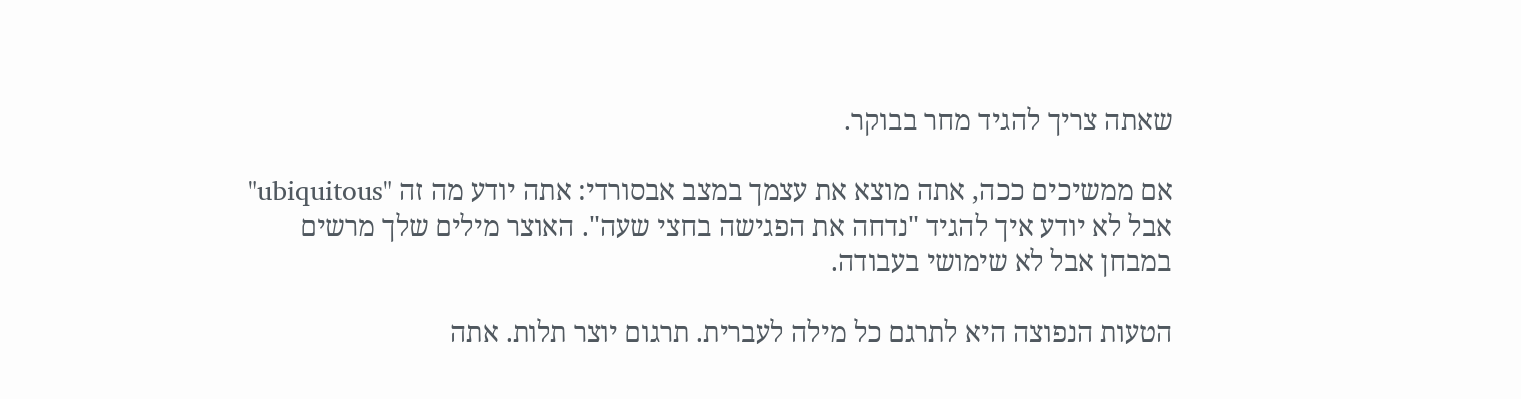שאתה צריך להגיד מחר בבוקר.

אם ממשיכים ככה, אתה מוצא את עצמך במצב אבסורדי: אתה יודע מה זה "ubiquitous" אבל לא יודע איך להגיד "נדחה את הפגישה בחצי שעה". האוצר מילים שלך מרשים במבחן אבל לא שימושי בעבודה.

הטעות הנפוצה היא לתרגם כל מילה לעברית. תרגום יוצר תלות. אתה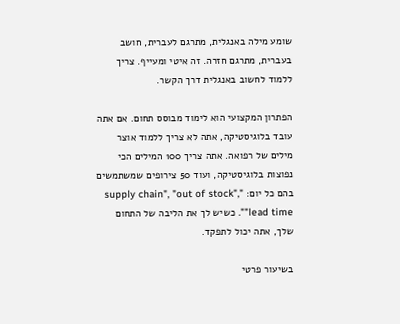שומע מילה באנגלית, מתרגם לעברית, חושב בעברית, מתרגם חזרה. זה איטי ומעייף. צריך ללמוד לחשוב באנגלית דרך הקשר.

הפתרון המקצועי הוא לימוד מבוסס תחום. אם אתה עובד בלוגיסטיקה, אתה לא צריך ללמוד אוצר מילים של רפואה. אתה צריך 100 המילים הכי נפוצות בלוגיסטיקה, ועוד 50 צירופים שמשתמשים בהם כל יום: "supply chain", "out of stock", "lead time". כשיש לך את הליבה של התחום שלך, אתה יכול לתפקד.

בשיעור פרטי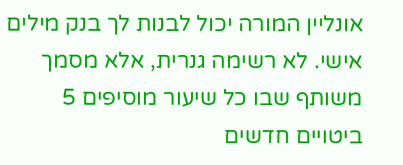אונליין המורה יכול לבנות לך בנק מילים אישי. לא רשימה גנרית, אלא מסמך משותף שבו כל שיעור מוסיפים 5 ביטויים חדשים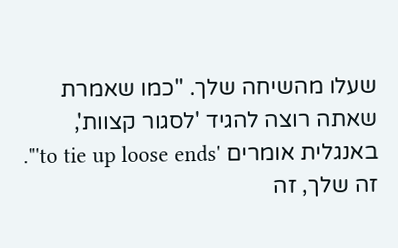שעלו מהשיחה שלך. "כמו שאמרת שאתה רוצה להגיד 'לסגור קצוות', באנגלית אומרים 'to tie up loose ends'". זה שלך, זה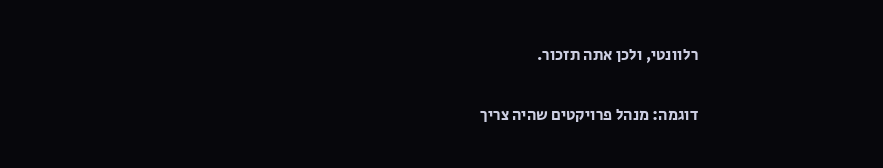רלוונטי, ולכן אתה תזכור.

דוגמה: מנהל פרויקטים שהיה צריך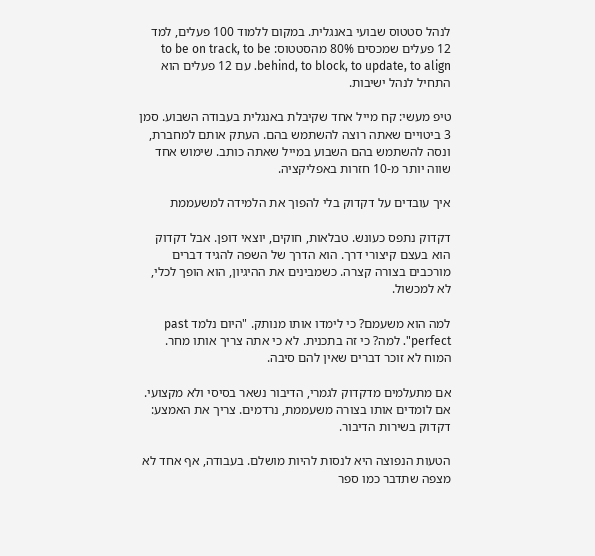לנהל סטטוס שבועי באנגלית. במקום ללמוד 100 פעלים, למד 12 פעלים שמכסים 80% מהסטטוס: to be on track, to be behind, to block, to update, to align. עם 12 פעלים הוא התחיל לנהל ישיבות.

טיפ מעשי: קח מייל אחד שקיבלת באנגלית בעבודה השבוע. סמן 3 ביטויים שאתה רוצה להשתמש בהם. העתק אותם למחברת, ונסה להשתמש בהם השבוע במייל שאתה כותב. שימוש אחד שווה יותר מ-10 חזרות באפליקציה.

איך עובדים על דקדוק בלי להפוך את הלמידה למשעממת

דקדוק נתפס כעונש. טבלאות, חוקים, יוצאי דופן. אבל דקדוק הוא בעצם קיצורי דרך. הוא הדרך של השפה להגיד דברים מורכבים בצורה קצרה. כשמבינים את ההיגיון, הוא הופך לכלי, לא למכשול.

למה הוא משעמם? כי לימדו אותו מנותק. "היום נלמד past perfect". למה? כי זה בתכנית. לא כי אתה צריך אותו מחר. המוח לא זוכר דברים שאין להם סיבה.

אם מתעלמים מדקדוק לגמרי, הדיבור נשאר בסיסי ולא מקצועי. אם לומדים אותו בצורה משעממת, נרדמים. צריך את האמצע: דקדוק בשירות הדיבור.

הטעות הנפוצה היא לנסות להיות מושלם. בעבודה, אף אחד לא מצפה שתדבר כמו ספר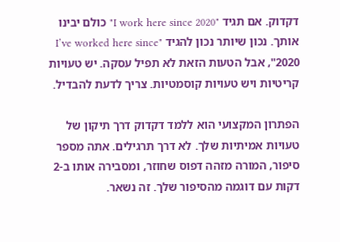דקדוק. אם תגיד "I work here since 2020" כולם יבינו אותך. נכון שיותר נכון להגיד "I’ve worked here since 2020", אבל הטעות הזאת לא תפיל עסקה. יש טעויות קריטיות ויש טעויות קוסמטיות. צריך לדעת להבדיל.

הפתרון המקצועי הוא ללמד דקדוק דרך תיקון של טעויות אמיתיות שלך. לא דרך תרגילים. אתה מספר סיפור, המורה מזהה דפוס שחוזר, ומסבירה אותו ב-2 דקות עם דוגמה מהסיפור שלך. זה נשאר.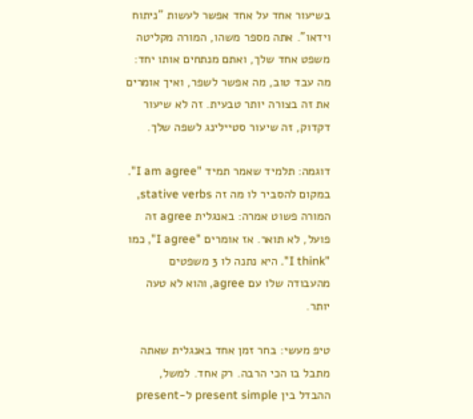בשיעור אחד על אחד אפשר לעשות "ניתוח וידאו". אתה מספר משהו, המורה מקליטה משפט אחד שלך, ואתם מנתחים אותו יחד: מה עבד טוב, מה אפשר לשפר, ואיך אומרים את זה בצורה יותר טבעית. זה לא שיעור דקדוק, זה שיעור סטיילינג לשפה שלך.

דוגמה: תלמיד שאמר תמיד "I am agree". במקום להסביר לו מה זה stative verbs, המורה פשוט אמרה: באנגלית agree זה פועל, לא תואר. אז אומרים "I agree", כמו "I think". היא נתנה לו 3 משפטים מהעבודה שלו עם agree, והוא לא טעה יותר.

טיפ מעשי: בחר זמן אחד באנגלית שאתה מתבל בו הכי הרבה. רק אחד. למשל, ההבדל בין present simple ל-present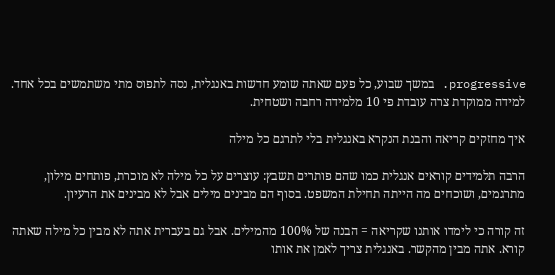progressive. במשך שבוע, כל פעם שאתה שומע חדשות באנגלית, נסה לתפוס מתי משתמשים בכל אחד. למידה ממוקדת צרה עובדת פי 10 מלמידה רחבה ושטחית.

איך מחזקים קריאה והבנת הנקרא באנגלית בלי לתרגם כל מילה

הרבה תלמידים קוראים אנגלית כמו שהם פותרים תשבץ: עוצרים על כל מילה לא מוכרת, פותחים מילון, מתרגמים, ושוכחים מה הייתה תחילת המשפט. בסוף הם מבינים מילים אבל לא מבינים את הרעיון.

זה קורה כי לימדו אותנו שקריאה = הבנה של 100% מהמילים. אבל גם בעברית אתה לא מבין כל מילה שאתה קורא. אתה מבין מהקשר. באנגלית צריך לאמן את אותו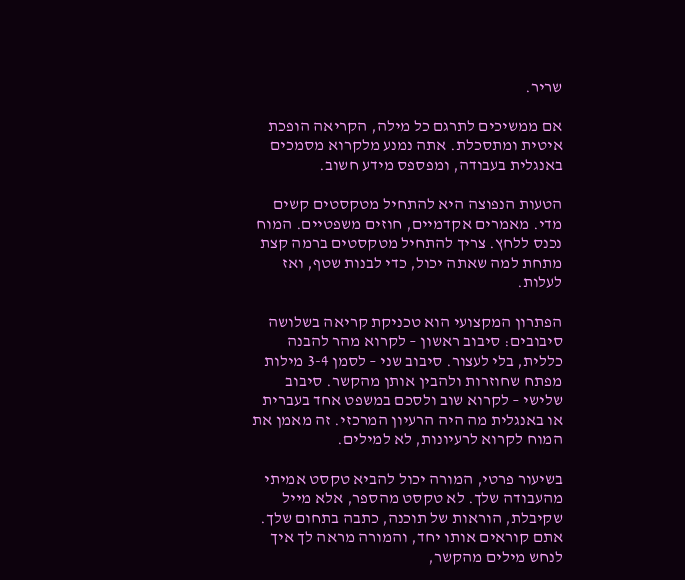שריר.

אם ממשיכים לתרגם כל מילה, הקריאה הופכת איטית ומתסכלת. אתה נמנע מלקרוא מסמכים באנגלית בעבודה, ומפספס מידע חשוב.

הטעות הנפוצה היא להתחיל מטקסטים קשים מדי. מאמרים אקדמיים, חוזים משפטיים. המוח נכנס ללחץ. צריך להתחיל מטקסטים ברמה קצת מתחת למה שאתה יכול, כדי לבנות שטף, ואז לעלות.

הפתרון המקצועי הוא טכניקת קריאה בשלושה סיבובים: סיבוב ראשון – לקרוא מהר להבנה כללית, בלי לעצור. סיבוב שני – לסמן 3-4 מילות מפתח שחוזרות ולהבין אותן מהקשר. סיבוב שלישי – לקרוא שוב ולסכם במשפט אחד בעברית או באנגלית מה היה הרעיון המרכזי. זה מאמן את המוח לקרוא לרעיונות, לא למילים.

בשיעור פרטי, המורה יכול להביא טקסט אמיתי מהעבודה שלך. לא טקסט מהספר, אלא מייל שקיבלת, הוראות של תוכנה, כתבה בתחום שלך. אתם קוראים אותו יחד, והמורה מראה לך איך לנחש מילים מהקשר,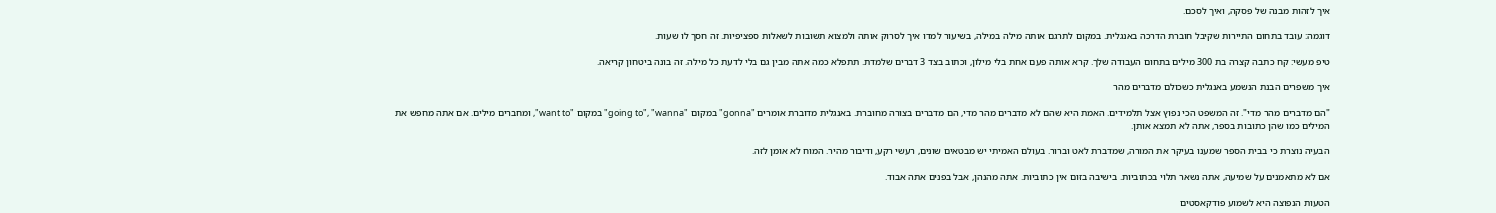איך לזהות מבנה של פסקה, ואיך לסכם.

דוגמה: עובד בתחום התיירות שקיבל חוברת הדרכה באנגלית. במקום לתרגם אותה מילה במילה, בשיעור למדו איך לסרוק אותה ולמצוא תשובות לשאלות ספציפיות. זה חסך לו שעות.

טיפ מעשי: קח כתבה קצרה בת 300 מילים בתחום העבודה שלך. קרא אותה פעם אחת בלי מילון, וכתוב בצד 3 דברים שלמדת. תתפלא כמה אתה מבין גם בלי לדעת כל מילה. זה בונה ביטחון קריאה.

איך משפרים הבנת הנשמע באנגלית כשכולם מדברים מהר

"הם מדברים מהר מדי". זה המשפט הכי נפוץ אצל תלמידים. האמת היא שהם לא מדברים מהר מדי, הם מדברים בצורה מחוברת. באנגלית מדוברת אומרים "gonna" במקום "going to", "wanna" במקום "want to", ומחברים מילים. אם אתה מחפש את המילים כמו שהן כתובות בספר, אתה לא תמצא אותן.

הבעיה נוצרת כי בבית הספר שמענו בעיקר את המורה, שמדברת לאט וברור. בעולם האמיתי יש מבטאים שונים, רעשי רקע, ודיבור מהיר. המוח לא אומן לזה.

אם לא מתאמנים על שמיעה, אתה נשאר תלוי בכתוביות. בישיבה בזום אין כתוביות. אתה מהנהן, אבל בפנים אתה אבוד.

הטעות הנפוצה היא לשמוע פודקאסטים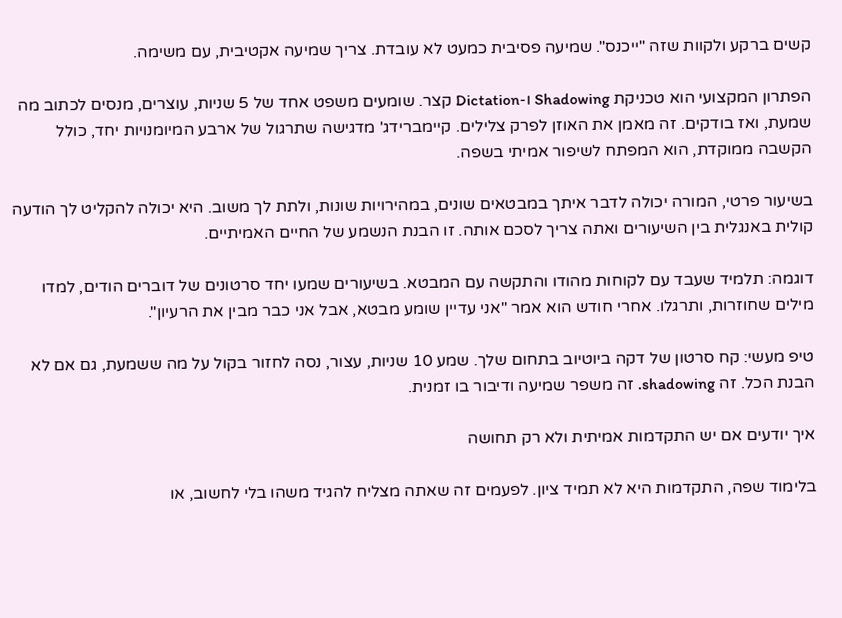קשים ברקע ולקוות שזה "ייכנס". שמיעה פסיבית כמעט לא עובדת. צריך שמיעה אקטיבית, עם משימה.

הפתרון המקצועי הוא טכניקת Shadowing ו-Dictation קצר. שומעים משפט אחד של 5 שניות, עוצרים, מנסים לכתוב מה שמעת, ואז בודקים. זה מאמן את האוזן לפרק צלילים. קיימברידג' מדגישה שתרגול של ארבע המיומנויות יחד, כולל הקשבה ממוקדת, הוא המפתח לשיפור אמיתי בשפה.

בשיעור פרטי, המורה יכולה לדבר איתך במבטאים שונים, במהירויות שונות, ולתת לך משוב. היא יכולה להקליט לך הודעה קולית באנגלית בין השיעורים ואתה צריך לסכם אותה. זו הבנת הנשמע של החיים האמיתיים.

דוגמה: תלמיד שעבד עם לקוחות מהודו והתקשה עם המבטא. בשיעורים שמעו יחד סרטונים של דוברים הודים, למדו מילים שחוזרות, ותרגלו. אחרי חודש הוא אמר "אני עדיין שומע מבטא, אבל אני כבר מבין את הרעיון".

טיפ מעשי: קח סרטון של דקה ביוטיוב בתחום שלך. שמע 10 שניות, עצור, נסה לחזור בקול על מה ששמעת, גם אם לא הבנת הכל. זה shadowing. זה משפר שמיעה ודיבור בו זמנית.

איך יודעים אם יש התקדמות אמיתית ולא רק תחושה

בלימוד שפה, התקדמות היא לא תמיד ציון. לפעמים זה שאתה מצליח להגיד משהו בלי לחשוב, או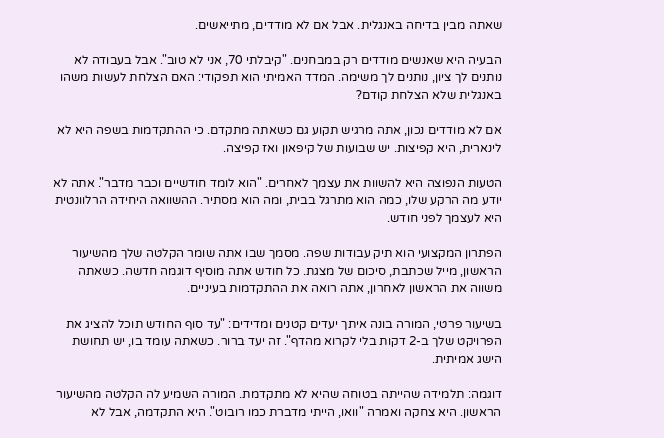שאתה מבין בדיחה באנגלית. אבל אם לא מודדים, מתייאשים.

הבעיה היא שאנשים מודדים רק במבחנים. "קיבלתי 70, אני לא טוב". אבל בעבודה לא נותנים לך ציון, נותנים לך משימה. המדד האמיתי הוא תפקודי: האם הצלחת לעשות משהו באנגלית שלא הצלחת קודם?

אם לא מודדים נכון, אתה מרגיש תקוע גם כשאתה מתקדם. כי ההתקדמות בשפה היא לא לינארית, היא קפיצות. יש שבועות של קיפאון ואז קפיצה.

הטעות הנפוצה היא להשוות את עצמך לאחרים. "הוא לומד חודשיים וכבר מדבר". אתה לא יודע מה הרקע שלו, כמה הוא מתרגל בבית, ומה הוא מסתיר. ההשוואה היחידה הרלוונטית היא לעצמך לפני חודש.

הפתרון המקצועי הוא תיק עבודות שפה. מסמך שבו אתה שומר הקלטה שלך מהשיעור הראשון, מייל שכתבת, סיכום של מצגת. כל חודש אתה מוסיף דוגמה חדשה. כשאתה משווה את הראשון לאחרון, אתה רואה את ההתקדמות בעיניים.

בשיעור פרטי, המורה בונה איתך יעדים קטנים ומדידים: "עד סוף החודש תוכל להציג את הפרויקט שלך ב-2 דקות בלי לקרוא מהדף". זה יעד ברור. כשאתה עומד בו, יש תחושת הישג אמיתית.

דוגמה: תלמידה שהייתה בטוחה שהיא לא מתקדמת. המורה השמיע לה הקלטה מהשיעור הראשון. היא צחקה ואמרה "וואו, הייתי מדברת כמו רובוט". היא התקדמה, אבל לא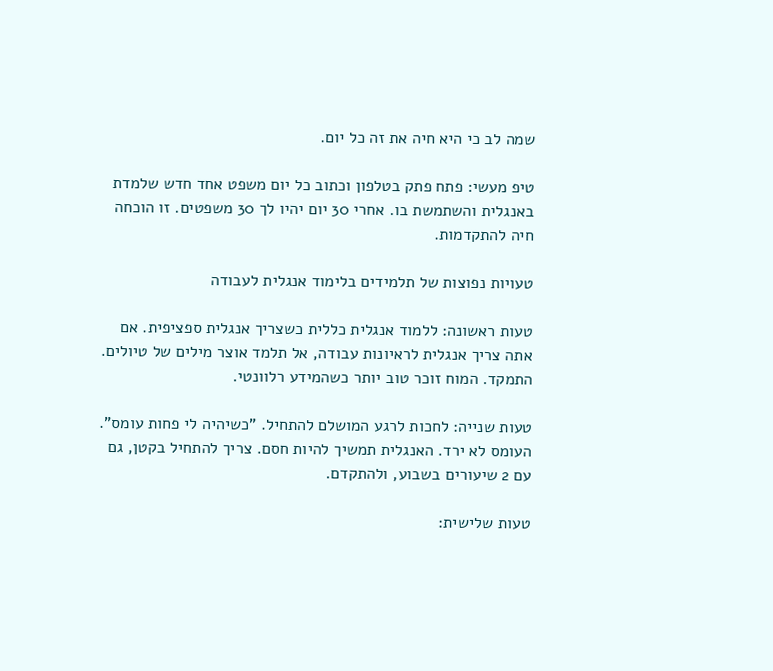שמה לב כי היא חיה את זה כל יום.

טיפ מעשי: פתח פתק בטלפון וכתוב כל יום משפט אחד חדש שלמדת באנגלית והשתמשת בו. אחרי 30 יום יהיו לך 30 משפטים. זו הוכחה חיה להתקדמות.

טעויות נפוצות של תלמידים בלימוד אנגלית לעבודה

טעות ראשונה: ללמוד אנגלית כללית כשצריך אנגלית ספציפית. אם אתה צריך אנגלית לראיונות עבודה, אל תלמד אוצר מילים של טיולים. התמקד. המוח זוכר טוב יותר כשהמידע רלוונטי.

טעות שנייה: לחכות לרגע המושלם להתחיל. "כשיהיה לי פחות עומס". העומס לא ירד. האנגלית תמשיך להיות חסם. צריך להתחיל בקטן, גם עם 2 שיעורים בשבוע, ולהתקדם.

טעות שלישית: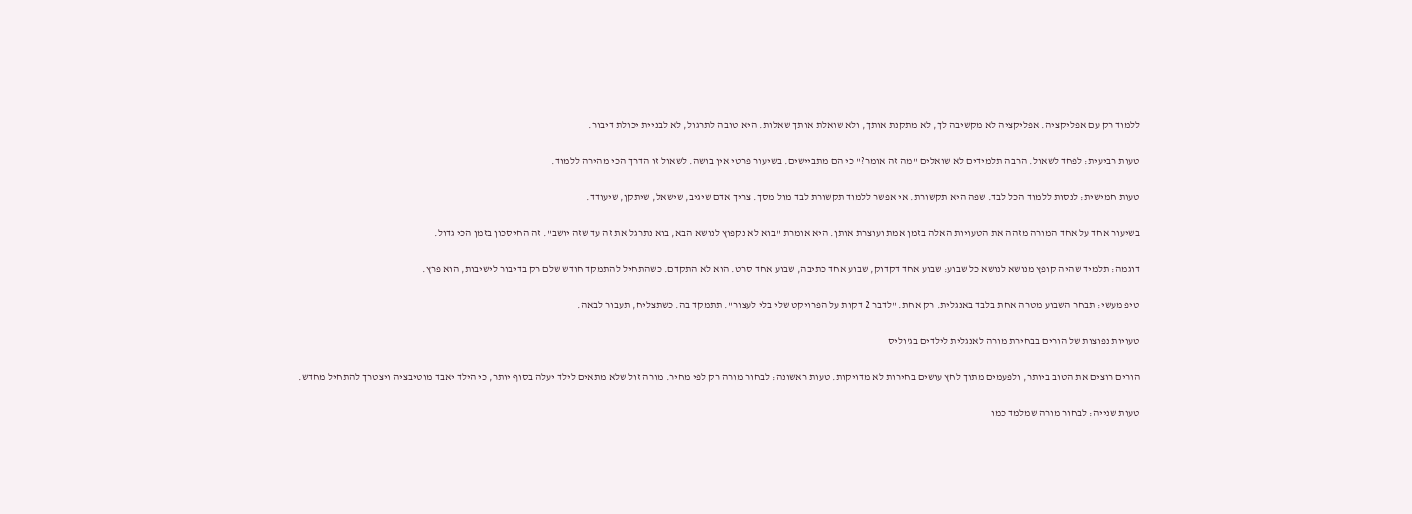ללמוד רק עם אפליקציה. אפליקציה לא מקשיבה לך, לא מתקנת אותך, ולא שואלת אותך שאלות. היא טובה לתרגול, לא לבניית יכולת דיבור.

טעות רביעית: לפחד לשאול. הרבה תלמידים לא שואלים "מה זה אומר?" כי הם מתביישים. בשיעור פרטי אין בושה. לשאול זו הדרך הכי מהירה ללמוד.

טעות חמישית: לנסות ללמוד הכל לבד. שפה היא תקשורת. אי אפשר ללמוד תקשורת לבד מול מסך. צריך אדם שיגיב, שישאל, שיתקן, שיעודד.

בשיעור אחד על אחד המורה מזהה את הטעויות האלה בזמן אמת ועוצרת אותן. היא אומרת "בוא לא נקפוץ לנושא הבא, בוא נתרגל את זה עד שזה יושב". זה החיסכון בזמן הכי גדול.

דוגמה: תלמיד שהיה קופץ מנושא לנושא כל שבוע: שבוע אחד דקדוק, שבוע אחד כתיבה, שבוע אחד סרט. הוא לא התקדם. כשהתחיל להתמקד חודש שלם רק בדיבור לישיבות, הוא פרץ.

טיפ מעשי: תבחר השבוע מטרה אחת בלבד באנגלית. רק אחת. "לדבר 2 דקות על הפרויקט שלי בלי לעצור". תתמקד בה. כשתצליח, תעבור לבאה.

טעויות נפוצות של הורים בבחירת מורה לאנגלית לילדים בג'וליס

הורים רוצים את הטוב ביותר, ולפעמים מתוך לחץ עושים בחירות לא מדויקות. טעות ראשונה: לבחור מורה רק לפי מחיר. מורה זול שלא מתאים לילד יעלה בסוף יותר, כי הילד יאבד מוטיבציה ויצטרך להתחיל מחדש.

טעות שנייה: לבחור מורה שמלמד כמו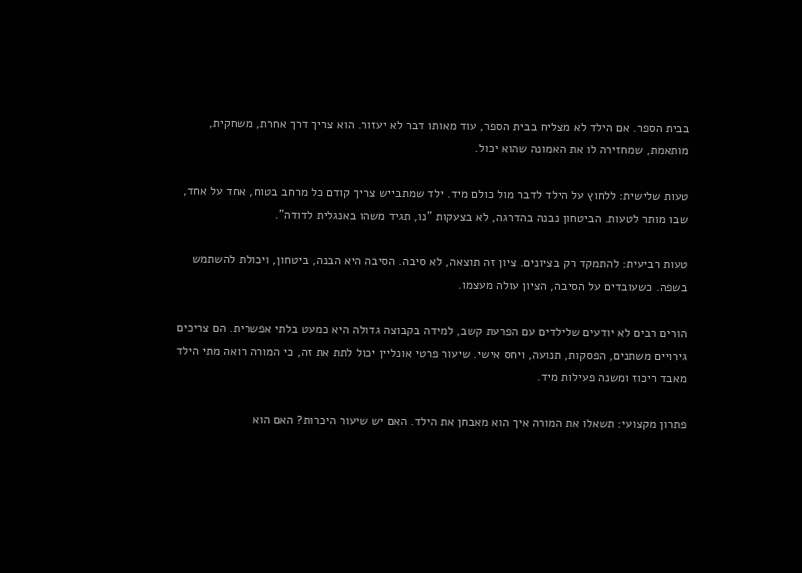בבית הספר. אם הילד לא מצליח בבית הספר, עוד מאותו דבר לא יעזור. הוא צריך דרך אחרת, משחקית, מותאמת, שמחזירה לו את האמונה שהוא יכול.

טעות שלישית: ללחוץ על הילד לדבר מול כולם מיד. ילד שמתבייש צריך קודם כל מרחב בטוח, אחד על אחד, שבו מותר לטעות. הביטחון נבנה בהדרגה, לא בצעקות "נו, תגיד משהו באנגלית לדודה".

טעות רביעית: להתמקד רק בציונים. ציון זה תוצאה, לא סיבה. הסיבה היא הבנה, ביטחון, ויכולת להשתמש בשפה. כשעובדים על הסיבה, הציון עולה מעצמו.

הורים רבים לא יודעים שלילדים עם הפרעת קשב, למידה בקבוצה גדולה היא כמעט בלתי אפשרית. הם צריכים גירויים משתנים, הפסקות, תנועה, ויחס אישי. שיעור פרטי אונליין יכול לתת את זה, כי המורה רואה מתי הילד מאבד ריכוז ומשנה פעילות מיד.

פתרון מקצועי: תשאלו את המורה איך הוא מאבחן את הילד. האם יש שיעור היכרות? האם הוא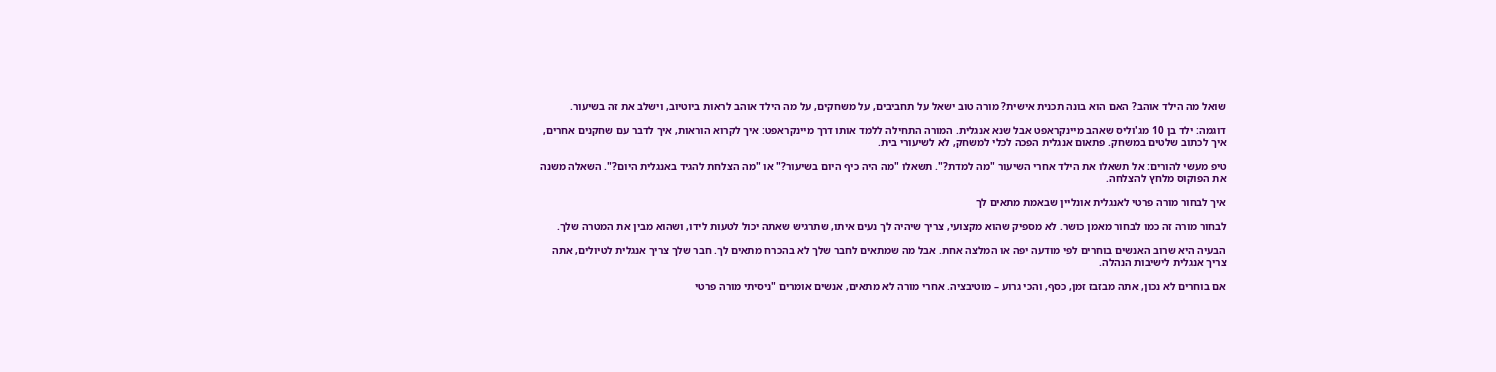שואל מה הילד אוהב? האם הוא בונה תכנית אישית? מורה טוב ישאל על תחביבים, על משחקים, על מה הילד אוהב לראות ביוטיוב, וישלב את זה בשיעור.

דוגמה: ילד בן 10 מג'וליס שאהב מיינקראפט אבל שנא אנגלית. המורה התחילה ללמד אותו דרך מיינקראפט: איך לקרוא הוראות, איך לדבר עם שחקנים אחרים, איך לכתוב שלטים במשחק. פתאום אנגלית הפכה לכלי למשחק, לא לשיעורי בית.

טיפ מעשי להורים: אל תשאלו את הילד אחרי השיעור "מה למדת?". תשאלו "מה היה כיף היום בשיעור?" או "מה הצלחת להגיד באנגלית היום?". השאלה משנה את הפוקוס מלחץ להצלחה.

איך לבחור מורה פרטי לאנגלית אונליין שבאמת מתאים לך

לבחור מורה זה כמו לבחור מאמן כושר. לא מספיק שהוא מקצועי, צריך שיהיה לך נעים איתו, שתרגיש שאתה יכול לטעות לידו, ושהוא מבין את המטרה שלך.

הבעיה היא שרוב האנשים בוחרים לפי מודעה יפה או המלצה אחת. אבל מה שמתאים לחבר שלך לא בהכרח מתאים לך. חבר שלך צריך אנגלית לטיולים, אתה צריך אנגלית לישיבות הנהלה.

אם בוחרים לא נכון, אתה מבזבז זמן, כסף, והכי גרוע – מוטיבציה. אחרי מורה לא מתאים, אנשים אומרים "ניסיתי מורה פרטי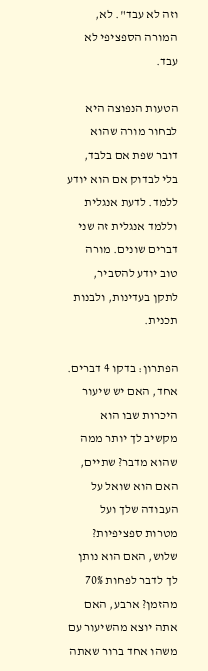וזה לא עבד". לא, המורה הספציפי לא עבד.

הטעות הנפוצה היא לבחור מורה שהוא דובר שפת אם בלבד, בלי לבדוק אם הוא יודע ללמד. לדעת אנגלית וללמד אנגלית זה שני דברים שונים. מורה טוב יודע להסביר, לתקן בעדינות, ולבנות תכנית.

הפתרון: בדקו 4 דברים. אחד, האם יש שיעור היכרות שבו הוא מקשיב לך יותר ממה שהוא מדבר? שתיים, האם הוא שואל על העבודה שלך ועל מטרות ספציפיות? שלוש, האם הוא נותן לך לדבר לפחות 70% מהזמן? ארבע, האם אתה יוצא מהשיעור עם משהו אחד ברור שאתה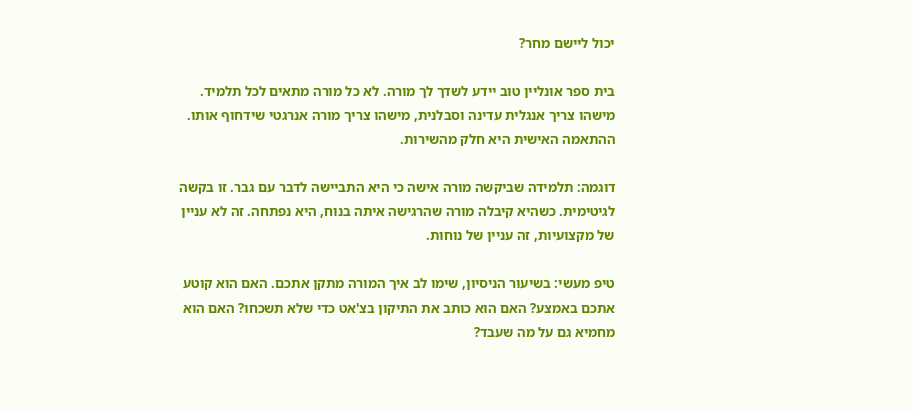יכול ליישם מחר?

בית ספר אונליין טוב יידע לשדך לך מורה. לא כל מורה מתאים לכל תלמיד. מישהו צריך אנגלית עדינה וסבלנית, מישהו צריך מורה אנרגטי שידחוף אותו. ההתאמה האישית היא חלק מהשירות.

דוגמה: תלמידה שביקשה מורה אישה כי היא התביישה לדבר עם גבר. זו בקשה לגיטימית. כשהיא קיבלה מורה שהרגישה איתה בנוח, היא נפתחה. זה לא עניין של מקצועיות, זה עניין של נוחות.

טיפ מעשי: בשיעור הניסיון, שימו לב איך המורה מתקן אתכם. האם הוא קוטע אתכם באמצע? האם הוא כותב את התיקון בצ'אט כדי שלא תשכחו? האם הוא מחמיא גם על מה שעבד?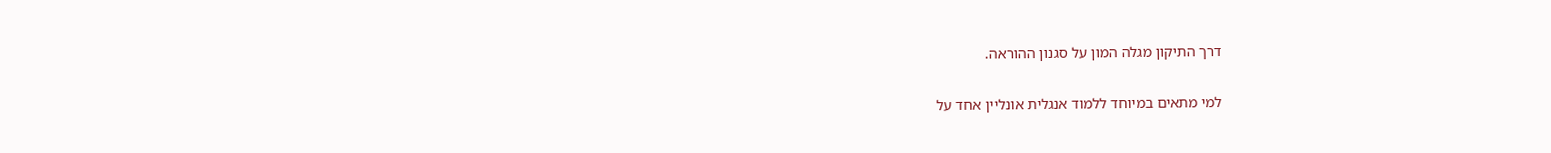דרך התיקון מגלה המון על סגנון ההוראה.

למי מתאים במיוחד ללמוד אנגלית אונליין אחד על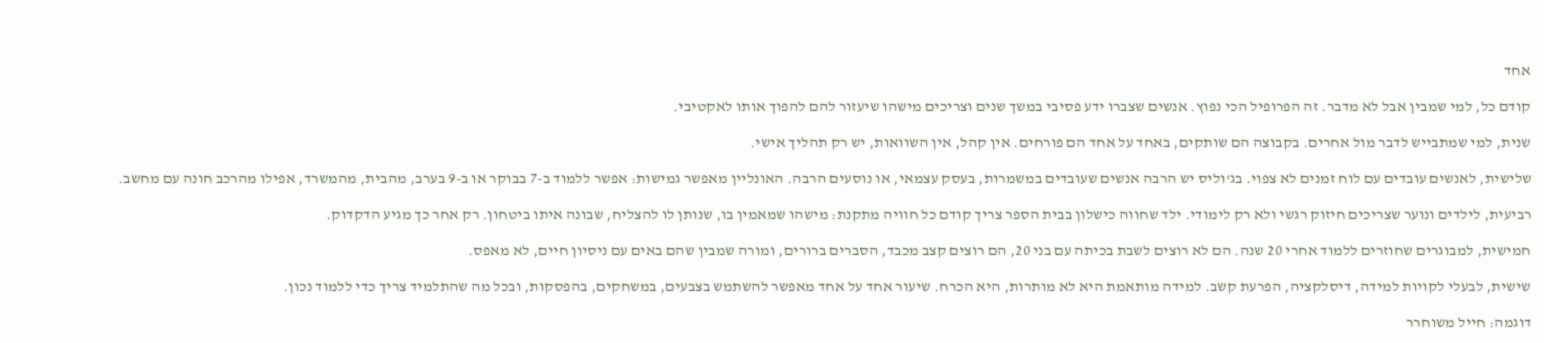אחד

קודם כל, למי שמבין אבל לא מדבר. זה הפרופיל הכי נפוץ. אנשים שצברו ידע פסיבי במשך שנים וצריכים מישהו שיעזור להם להפוך אותו לאקטיבי.

שנית, למי שמתבייש לדבר מול אחרים. בקבוצה הם שותקים, באחד על אחד הם פורחים. אין קהל, אין השוואות, יש רק תהליך אישי.

שלישית, לאנשים עובדים עם לוח זמנים לא צפוי. בג'וליס יש הרבה אנשים שעובדים במשמרות, בעסק עצמאי, או נוסעים הרבה. האונליין מאפשר גמישות: אפשר ללמוד ב-7 בבוקר או ב-9 בערב, מהבית, מהמשרד, אפילו מהרכב חונה עם מחשב.

רביעית, לילדים ונוער שצריכים חיזוק רגשי ולא רק לימודי. ילד שחווה כישלון בבית הספר צריך קודם כל חוויה מתקנת: מישהו שמאמין בו, שנותן לו להצליח, שבונה איתו ביטחון. רק אחר כך מגיע הדקדוק.

חמישית, למבוגרים שחוזרים ללמוד אחרי 20 שנה. הם לא רוצים לשבת בכיתה עם בני 20, הם רוצים קצב מכבד, הסברים ברורים, ומורה שמבין שהם באים עם ניסיון חיים, לא מאפס.

שישית, לבעלי לקויות למידה, דיסלקציה, הפרעת קשב. למידה מותאמת היא לא מותרות, היא הכרח. שיעור אחד על אחד מאפשר להשתמש בצבעים, במשחקים, בהפסקות, ובכל מה שהתלמיד צריך כדי ללמוד נכון.

דוגמה: חייל משוחרר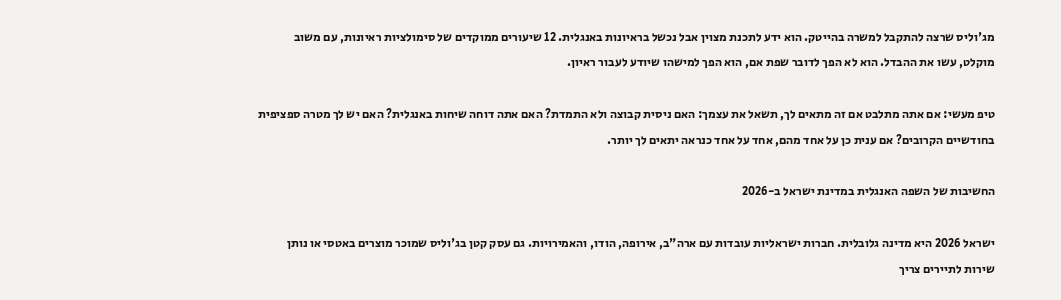מג'וליס שרצה להתקבל למשרה בהייטק. הוא ידע לתכנת מצוין אבל נכשל בראיונות באנגלית. 12 שיעורים ממוקדים של סימולציות ראיונות, עם משוב מוקלט, עשו את ההבדל. הוא לא הפך לדובר שפת אם, הוא הפך למישהו שיודע לעבור ראיון.

טיפ מעשי: אם אתה מתלבט אם זה מתאים לך, תשאל את עצמך: האם ניסית קבוצה ולא התמדת? האם אתה דוחה שיחות באנגלית? האם יש לך מטרה ספציפית בחודשיים הקרובים? אם ענית כן על אחד מהם, אחד על אחד כנראה יתאים לך יותר.

החשיבות של השפה האנגלית במדינת ישראל ב-2026

ישראל 2026 היא מדינה גלובלית. חברות ישראליות עובדות עם ארה"ב, אירופה, הודו, והאמירויות. גם עסק קטן בג'וליס שמוכר מוצרים באטסי או נותן שירות לתיירים צריך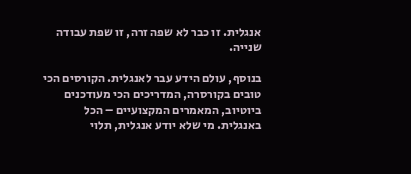אנגלית. זו כבר לא שפה זרה, זו שפת עבודה שנייה.

בנוסף, עולם הידע עבר לאנגלית. הקורסים הכי טובים בקורסרה, המדריכים הכי מעודכנים ביוטיוב, המאמרים המקצועיים – הכל באנגלית. מי שלא יודע אנגלית, תלוי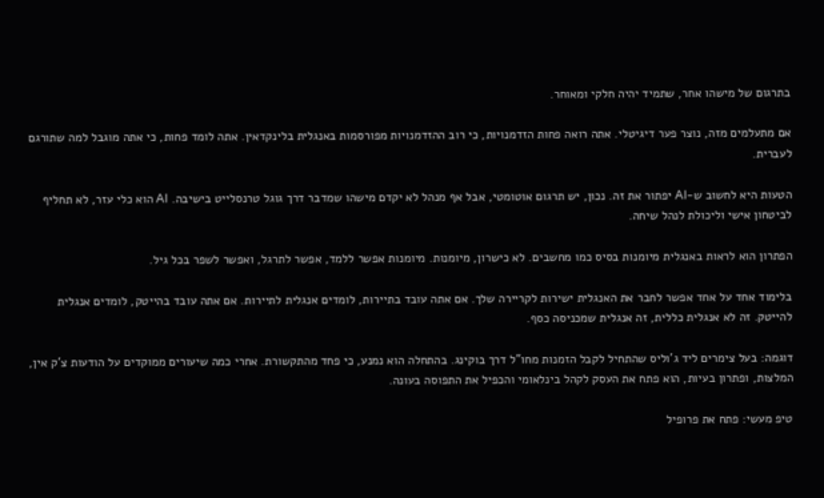בתרגום של מישהו אחר, שתמיד יהיה חלקי ומאוחר.

אם מתעלמים מזה, נוצר פער דיגיטלי. אתה רואה פחות הזדמנויות, כי רוב ההזדמנויות מפורסמות באנגלית בלינקדאין. אתה לומד פחות, כי אתה מוגבל למה שתורגם לעברית.

הטעות היא לחשוב ש-AI יפתור את זה. נכון, יש תרגום אוטומטי, אבל אף מנהל לא יקדם מישהו שמדבר דרך גוגל טרנסלייט בישיבה. AI הוא כלי עזר, לא תחליף לביטחון אישי וליכולת לנהל שיחה.

הפתרון הוא לראות באנגלית מיומנות בסיס כמו מחשבים. לא כישרון, מיומנות. מיומנות אפשר ללמד, אפשר לתרגל, ואפשר לשפר בכל גיל.

בלימוד אחד על אחד אפשר לחבר את האנגלית ישירות לקריירה שלך. אם אתה עובד בתיירות, לומדים אנגלית לתיירות. אם אתה עובד בהייטק, לומדים אנגלית להייטק. זה לא אנגלית כללית, זה אנגלית שמכניסה כסף.

דוגמה: בעל צימרים ליד ג'וליס שהתחיל לקבל הזמנות מחו"ל דרך בוקינג. בהתחלה הוא נמנע, כי פחד מהתקשורת. אחרי כמה שיעורים ממוקדים על הודעות צ'ק אין, המלצות, ופתרון בעיות, הוא פתח את העסק לקהל בינלאומי והכפיל את התפוסה בעונה.

טיפ מעשי: פתח את פרופיל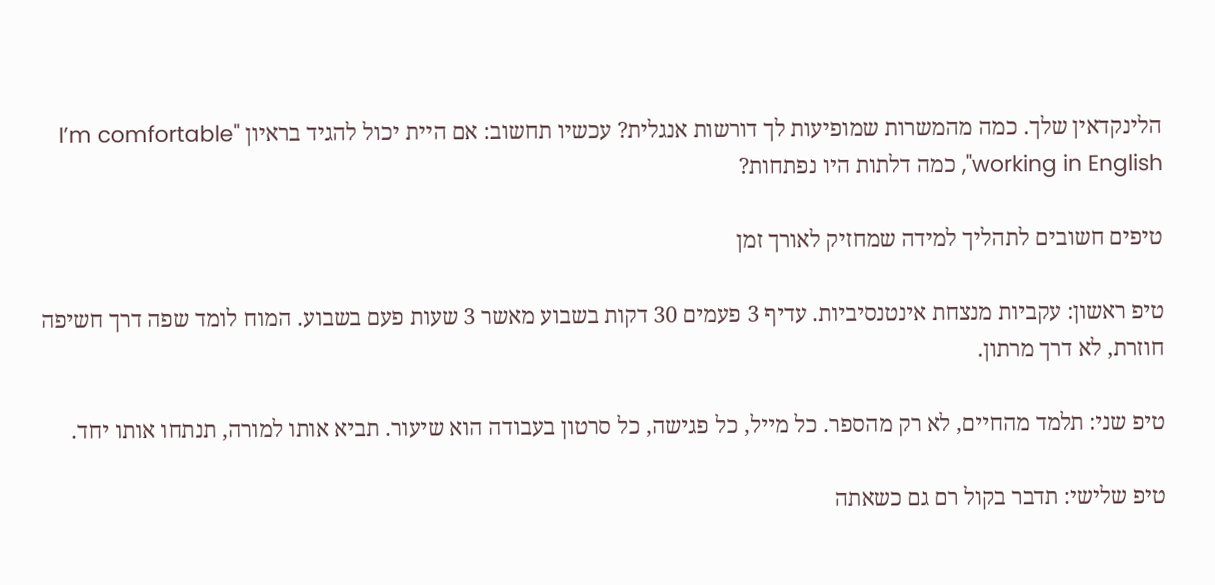הלינקדאין שלך. כמה מהמשרות שמופיעות לך דורשות אנגלית? עכשיו תחשוב: אם היית יכול להגיד בראיון "I’m comfortable working in English", כמה דלתות היו נפתחות?

טיפים חשובים לתהליך למידה שמחזיק לאורך זמן

טיפ ראשון: עקביות מנצחת אינטנסיביות. עדיף 3 פעמים 30 דקות בשבוע מאשר 3 שעות פעם בשבוע. המוח לומד שפה דרך חשיפה חוזרת, לא דרך מרתון.

טיפ שני: תלמד מהחיים, לא רק מהספר. כל מייל, כל פגישה, כל סרטון בעבודה הוא שיעור. תביא אותו למורה, תנתחו אותו יחד.

טיפ שלישי: תדבר בקול רם גם כשאתה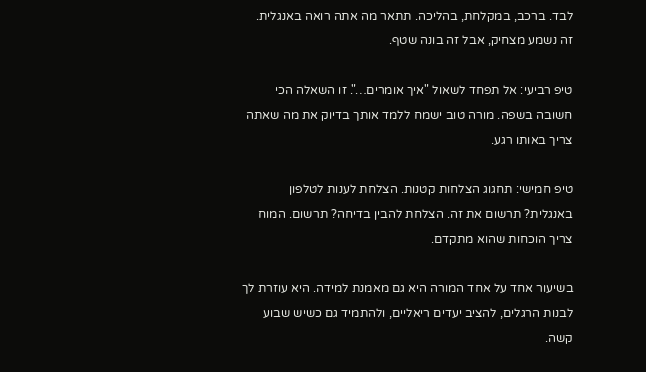לבד. ברכב, במקלחת, בהליכה. תתאר מה אתה רואה באנגלית. זה נשמע מצחיק, אבל זה בונה שטף.

טיפ רביעי: אל תפחד לשאול "איך אומרים…". זו השאלה הכי חשובה בשפה. מורה טוב ישמח ללמד אותך בדיוק את מה שאתה צריך באותו רגע.

טיפ חמישי: תחגוג הצלחות קטנות. הצלחת לענות לטלפון באנגלית? תרשום את זה. הצלחת להבין בדיחה? תרשום. המוח צריך הוכחות שהוא מתקדם.

בשיעור אחד על אחד המורה היא גם מאמנת למידה. היא עוזרת לך לבנות הרגלים, להציב יעדים ריאליים, ולהתמיד גם כשיש שבוע קשה.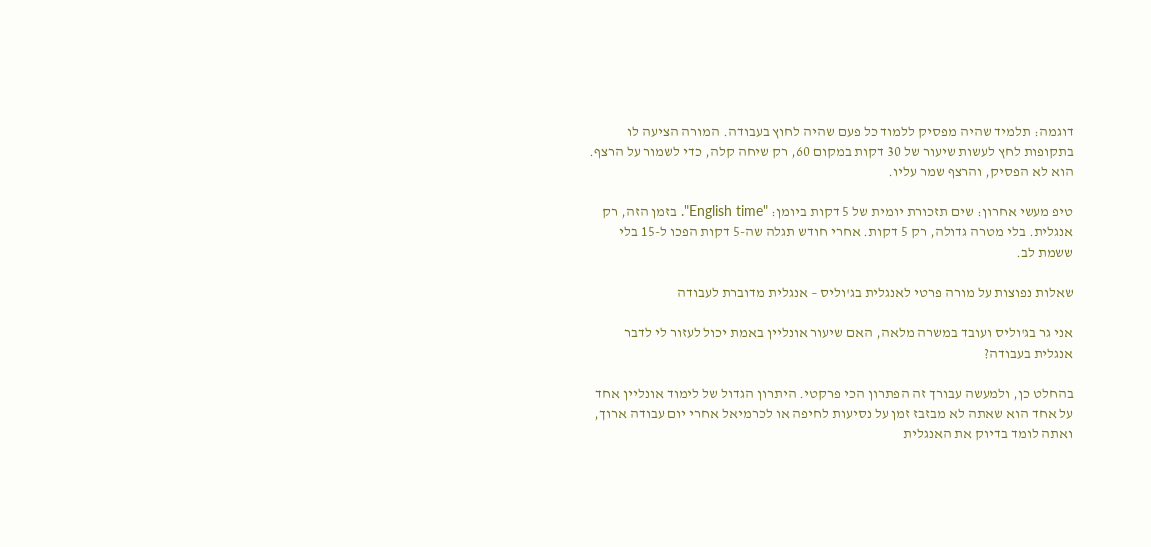דוגמה: תלמיד שהיה מפסיק ללמוד כל פעם שהיה לחוץ בעבודה. המורה הציעה לו בתקופות לחץ לעשות שיעור של 30 דקות במקום 60, רק שיחה קלה, כדי לשמור על הרצף. הוא לא הפסיק, והרצף שמר עליו.

טיפ מעשי אחרון: שים תזכורת יומית של 5 דקות ביומן: "English time". בזמן הזה, רק אנגלית. בלי מטרה גדולה, רק 5 דקות. אחרי חודש תגלה שה-5 דקות הפכו ל-15 בלי ששמת לב.

שאלות נפוצות על מורה פרטי לאנגלית בג'וליס – אנגלית מדוברת לעבודה

אני גר בג'וליס ועובד במשרה מלאה, האם שיעור אונליין באמת יכול לעזור לי לדבר אנגלית בעבודה?

בהחלט כן, ולמעשה עבורך זה הפתרון הכי פרקטי. היתרון הגדול של לימוד אונליין אחד על אחד הוא שאתה לא מבזבז זמן על נסיעות לחיפה או לכרמיאל אחרי יום עבודה ארוך, ואתה לומד בדיוק את האנגלית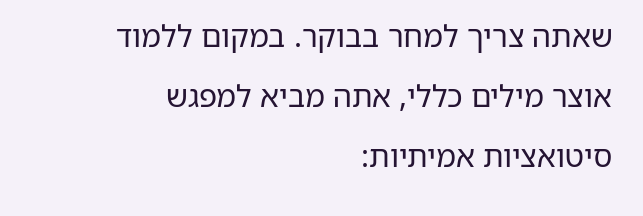שאתה צריך למחר בבוקר. במקום ללמוד אוצר מילים כללי, אתה מביא למפגש סיטואציות אמיתיות: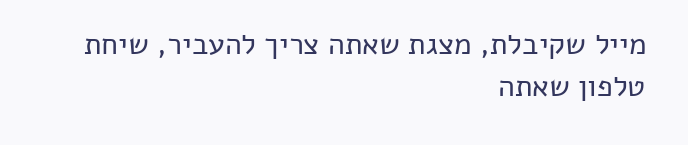מייל שקיבלת, מצגת שאתה צריך להעביר, שיחת טלפון שאתה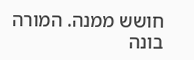חושש ממנה. המורה בונה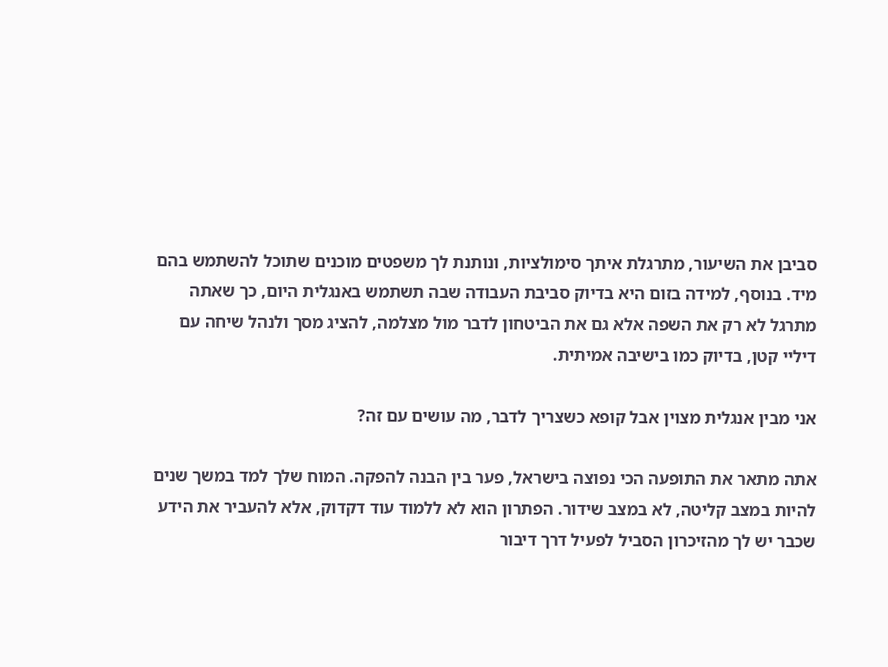סביבן את השיעור, מתרגלת איתך סימולציות, ונותנת לך משפטים מוכנים שתוכל להשתמש בהם מיד. בנוסף, למידה בזום היא בדיוק סביבת העבודה שבה תשתמש באנגלית היום, כך שאתה מתרגל לא רק את השפה אלא גם את הביטחון לדבר מול מצלמה, להציג מסך ולנהל שיחה עם דיליי קטן, בדיוק כמו בישיבה אמיתית.

אני מבין אנגלית מצוין אבל קופא כשצריך לדבר, מה עושים עם זה?

אתה מתאר את התופעה הכי נפוצה בישראל, פער בין הבנה להפקה. המוח שלך למד במשך שנים להיות במצב קליטה, לא במצב שידור. הפתרון הוא לא ללמוד עוד דקדוק, אלא להעביר את הידע שכבר יש לך מהזיכרון הסביל לפעיל דרך דיבור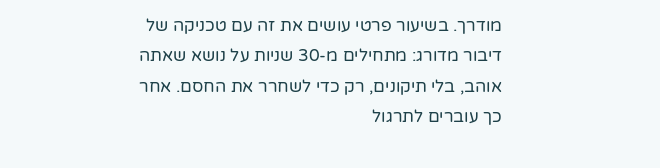מודרך. בשיעור פרטי עושים את זה עם טכניקה של דיבור מדורג: מתחילים מ-30 שניות על נושא שאתה אוהב, בלי תיקונים, רק כדי לשחרר את החסם. אחר כך עוברים לתרגול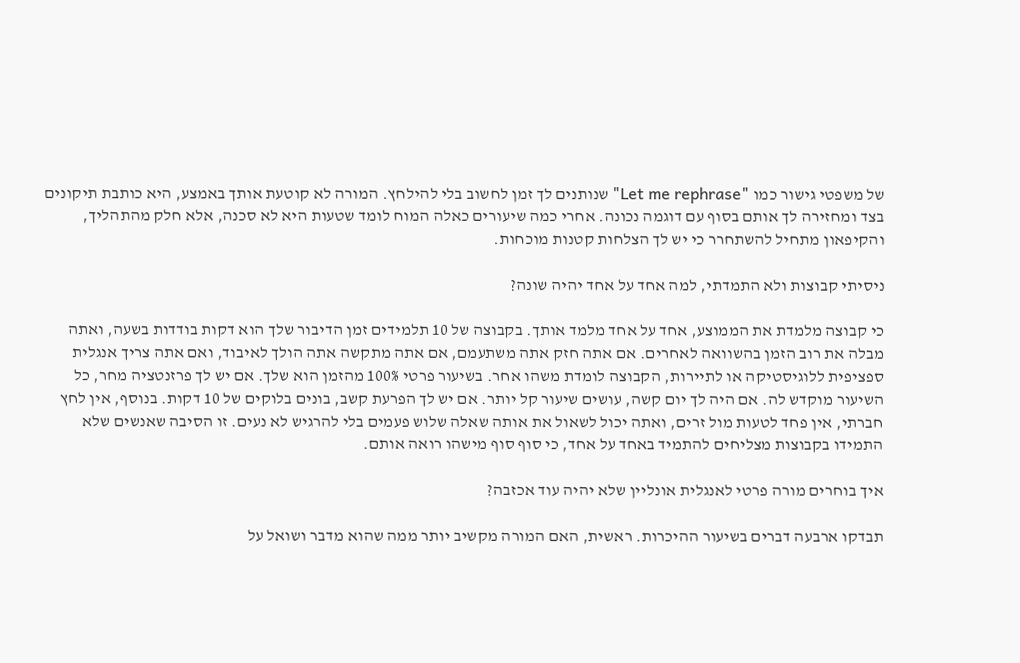של משפטי גישור כמו "Let me rephrase" שנותנים לך זמן לחשוב בלי להילחץ. המורה לא קוטעת אותך באמצע, היא כותבת תיקונים בצד ומחזירה לך אותם בסוף עם דוגמה נכונה. אחרי כמה שיעורים כאלה המוח לומד שטעות היא לא סכנה, אלא חלק מהתהליך, והקיפאון מתחיל להשתחרר כי יש לך הצלחות קטנות מוכחות.

ניסיתי קבוצות ולא התמדתי, למה אחד על אחד יהיה שונה?

כי קבוצה מלמדת את הממוצע, אחד על אחד מלמד אותך. בקבוצה של 10 תלמידים זמן הדיבור שלך הוא דקות בודדות בשעה, ואתה מבלה את רוב הזמן בהשוואה לאחרים. אם אתה חזק אתה משתעמם, אם אתה מתקשה אתה הולך לאיבוד, ואם אתה צריך אנגלית ספציפית ללוגיסטיקה או לתיירות, הקבוצה לומדת משהו אחר. בשיעור פרטי 100% מהזמן הוא שלך. אם יש לך פרזנטציה מחר, כל השיעור מוקדש לה. אם היה לך יום קשה, עושים שיעור קל יותר. אם יש לך הפרעת קשב, בונים בלוקים של 10 דקות. בנוסף, אין לחץ חברתי, אין פחד לטעות מול זרים, ואתה יכול לשאול את אותה שאלה שלוש פעמים בלי להרגיש לא נעים. זו הסיבה שאנשים שלא התמידו בקבוצות מצליחים להתמיד באחד על אחד, כי סוף סוף מישהו רואה אותם.

איך בוחרים מורה פרטי לאנגלית אונליין שלא יהיה עוד אכזבה?

תבדקו ארבעה דברים בשיעור ההיכרות. ראשית, האם המורה מקשיב יותר ממה שהוא מדבר ושואל על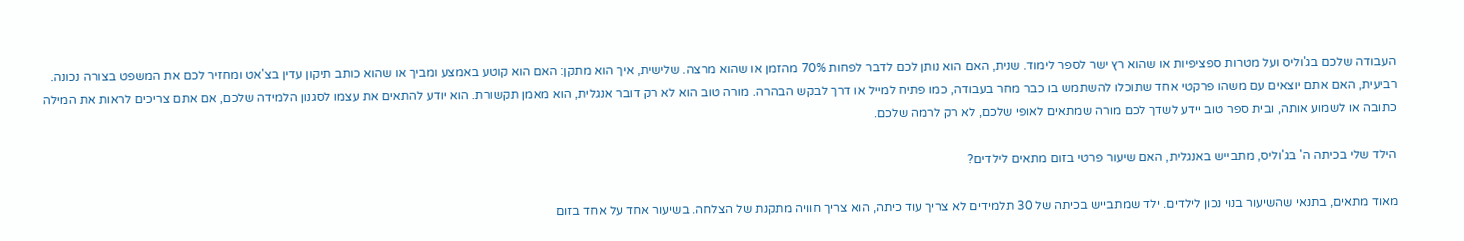העבודה שלכם בג'וליס ועל מטרות ספציפיות או שהוא רץ ישר לספר לימוד. שנית, האם הוא נותן לכם לדבר לפחות 70% מהזמן או שהוא מרצה. שלישית, איך הוא מתקן: האם הוא קוטע באמצע ומביך או שהוא כותב תיקון עדין בצ'אט ומחזיר לכם את המשפט בצורה נכונה. רביעית, האם אתם יוצאים עם משהו פרקטי אחד שתוכלו להשתמש בו כבר מחר בעבודה, כמו פתיח למייל או דרך לבקש הבהרה. מורה טוב הוא לא רק דובר אנגלית, הוא מאמן תקשורת. הוא יודע להתאים את עצמו לסגנון הלמידה שלכם, אם אתם צריכים לראות את המילה כתובה או לשמוע אותה, ובית ספר טוב יידע לשדך לכם מורה שמתאים לאופי שלכם, לא רק לרמה שלכם.

הילד שלי בכיתה ה' בג'וליס, מתבייש באנגלית, האם שיעור פרטי בזום מתאים לילדים?

מאוד מתאים, בתנאי שהשיעור בנוי נכון לילדים. ילד שמתבייש בכיתה של 30 תלמידים לא צריך עוד כיתה, הוא צריך חוויה מתקנת של הצלחה. בשיעור אחד על אחד בזום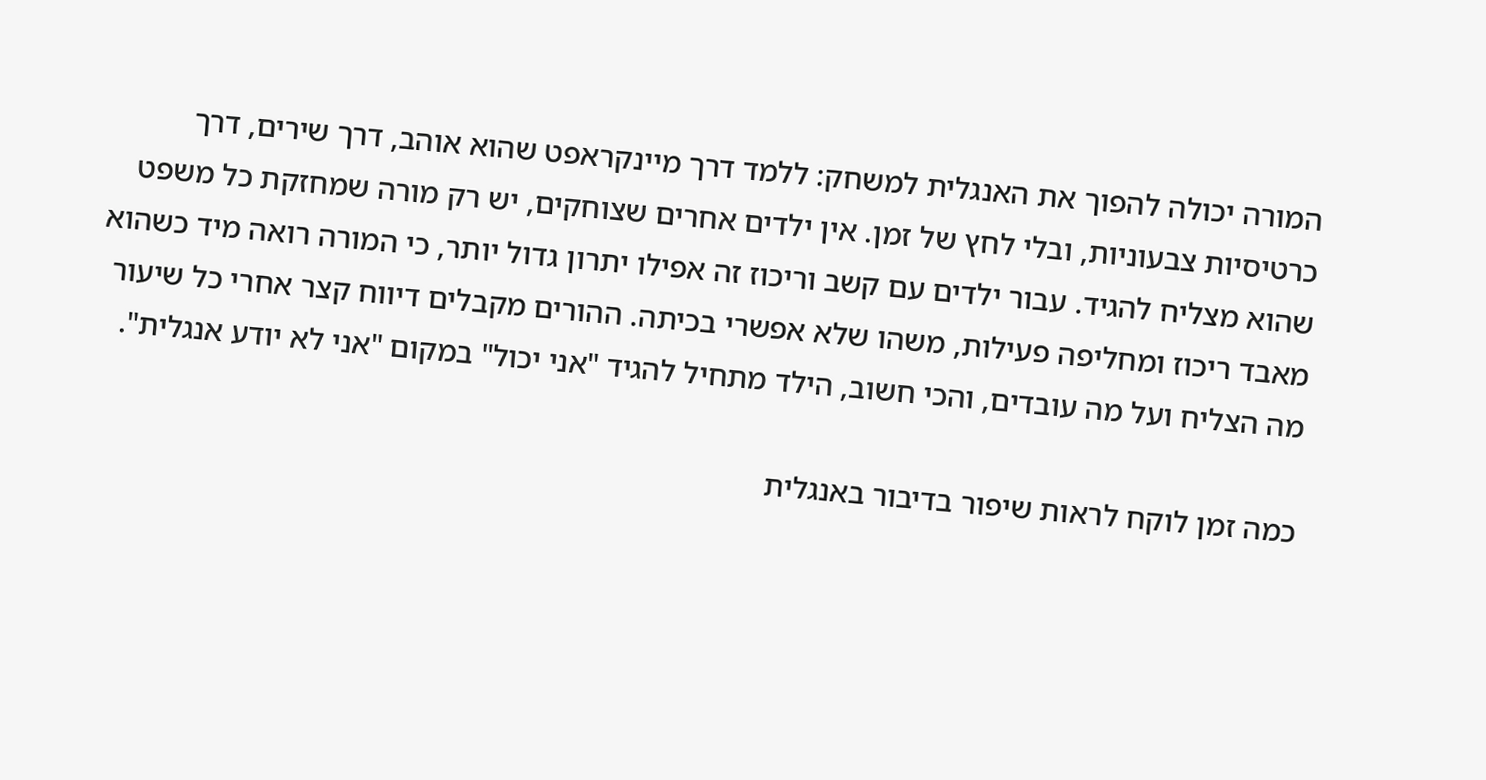המורה יכולה להפוך את האנגלית למשחק: ללמד דרך מיינקראפט שהוא אוהב, דרך שירים, דרך כרטיסיות צבעוניות, ובלי לחץ של זמן. אין ילדים אחרים שצוחקים, יש רק מורה שמחזקת כל משפט שהוא מצליח להגיד. עבור ילדים עם קשב וריכוז זה אפילו יתרון גדול יותר, כי המורה רואה מיד כשהוא מאבד ריכוז ומחליפה פעילות, משהו שלא אפשרי בכיתה. ההורים מקבלים דיווח קצר אחרי כל שיעור מה הצליח ועל מה עובדים, והכי חשוב, הילד מתחיל להגיד "אני יכול" במקום "אני לא יודע אנגלית".

כמה זמן לוקח לראות שיפור בדיבור באנגלית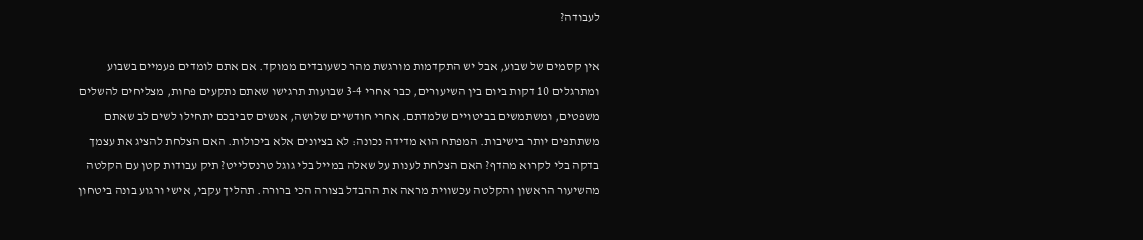לעבודה?

אין קסמים של שבוע, אבל יש התקדמות מורגשת מהר כשעובדים ממוקד. אם אתם לומדים פעמיים בשבוע ומתרגלים 10 דקות ביום בין השיעורים, כבר אחרי 3-4 שבועות תרגישו שאתם נתקעים פחות, מצליחים להשלים משפטים, ומשתמשים בביטויים שלמדתם. אחרי חודשיים שלושה, אנשים סביבכם יתחילו לשים לב שאתם משתתפים יותר בישיבות. המפתח הוא מדידה נכונה: לא בציונים אלא ביכולות. האם הצלחת להציג את עצמך בדקה בלי לקרוא מהדף? האם הצלחת לענות על שאלה במייל בלי גוגל טרנסלייט? תיק עבודות קטן עם הקלטה מהשיעור הראשון והקלטה עכשווית מראה את ההבדל בצורה הכי ברורה. תהליך עקבי, אישי ורגוע בונה ביטחון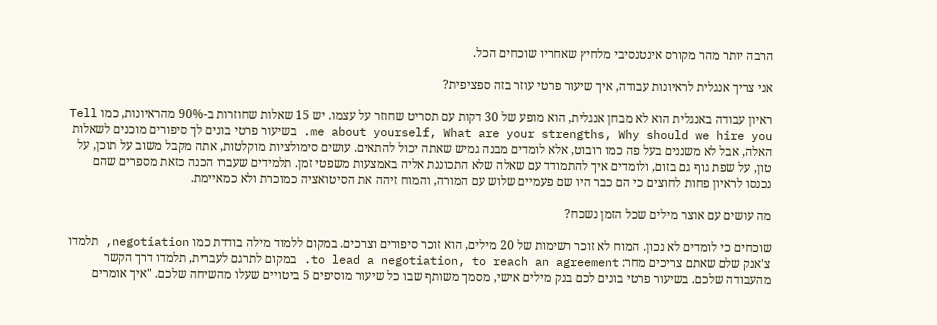הרבה יותר מהר מקורס אינטנסיבי מלחיץ שאחריו שוכחים הכל.

אני צריך אנגלית לראיונות עבודה, איך שיעור פרטי עוזר בזה ספציפית?

ראיון עבודה באנגלית הוא לא מבחן אנגלית, הוא מופע של 30 דקות עם תסריט שחוזר על עצמו. יש 15 שאלות שחוזרות ב-90% מהראיונות, כמו Tell me about yourself, What are your strengths, Why should we hire you. בשיעור פרטי בונים לך סיפורים מוכנים לשאלות האלה, אבל לא משננים בעל פה כמו רובוט, אלא לומדים מבנה גמיש שאתה יכול להתאים. עושים סימולציות מוקלטות, אתה מקבל משוב על תוכן, על טון, על שפת גוף גם בזום, ולומדים איך להתמודד עם שאלה שלא התכוננת אליה באמצעות משפטי זמן. תלמידים שעברו הכנה כזאת מספרים שהם נכנסו לראיון פחות לחוצים כי הם כבר היו שם פעמיים שלוש עם המורה, והמוח זיהה את הסיטואציה כמוכרת ולא כמאיימת.

מה עושים עם אוצר מילים שכל הזמן נשכח?

שוכחים כי לומדים לא נכון. המוח לא זוכר רשימות של 20 מילים, הוא זוכר סיפורים וצרכים. במקום ללמוד מילה בודדת כמו negotiation, תלמדו צ'אנק שלם שאתם צריכים מחר: to lead a negotiation, to reach an agreement. במקום לתרגם לעברית, תלמדו דרך הקשר מהעבודה שלכם. בשיעור פרטי בונים לכם בנק מילים אישי, מסמך משותף שבו כל שיעור מוסיפים 5 ביטויים שעלו מהשיחה שלכם. "איך אומרים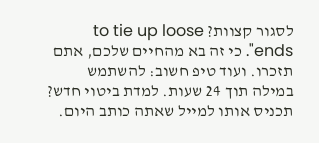לסגור קצוות? to tie up loose ends". כי זה בא מהחיים שלכם, אתם תזכרו. ועוד טיפ חשוב: להשתמש במילה תוך 24 שעות. למדת ביטוי חדש? תכניס אותו למייל שאתה כותב היום.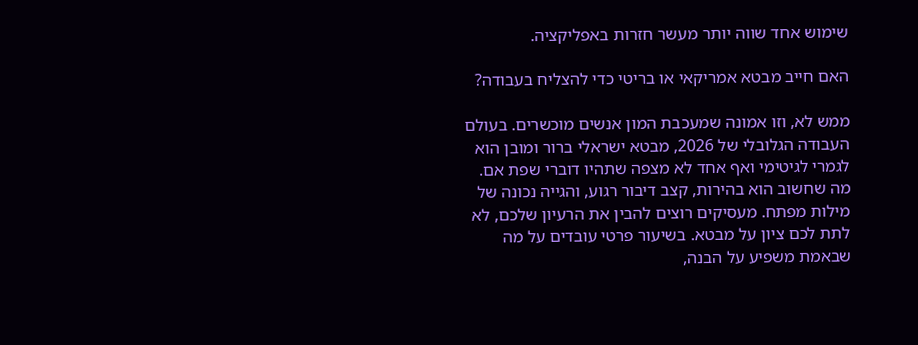שימוש אחד שווה יותר מעשר חזרות באפליקציה.

האם חייב מבטא אמריקאי או בריטי כדי להצליח בעבודה?

ממש לא, וזו אמונה שמעכבת המון אנשים מוכשרים. בעולם העבודה הגלובלי של 2026, מבטא ישראלי ברור ומובן הוא לגמרי לגיטימי ואף אחד לא מצפה שתהיו דוברי שפת אם. מה שחשוב הוא בהירות, קצב דיבור רגוע, והגייה נכונה של מילות מפתח. מעסיקים רוצים להבין את הרעיון שלכם, לא לתת לכם ציון על מבטא. בשיעור פרטי עובדים על מה שבאמת משפיע על הבנה,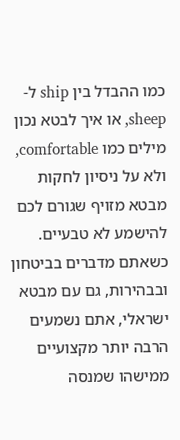כמו ההבדל בין ship ל-sheep, או איך לבטא נכון מילים כמו comfortable, ולא על ניסיון לחקות מבטא מזויף שגורם לכם להישמע לא טבעיים. כשאתם מדברים בביטחון ובבהירות, גם עם מבטא ישראלי, אתם נשמעים הרבה יותר מקצועיים ממישהו שמנסה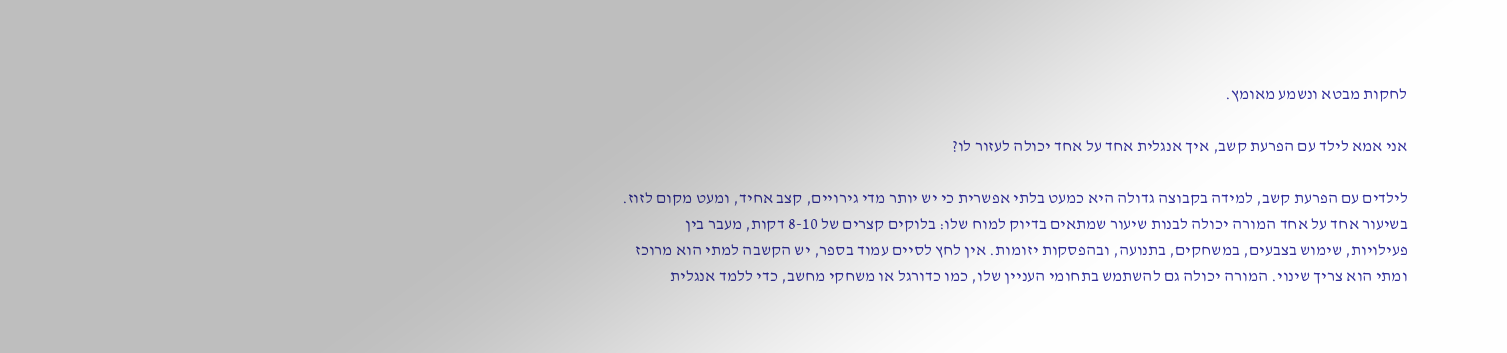לחקות מבטא ונשמע מאומץ.

אני אמא לילד עם הפרעת קשב, איך אנגלית אחד על אחד יכולה לעזור לו?

לילדים עם הפרעת קשב, למידה בקבוצה גדולה היא כמעט בלתי אפשרית כי יש יותר מדי גירויים, קצב אחיד, ומעט מקום לזוז. בשיעור אחד על אחד המורה יכולה לבנות שיעור שמתאים בדיוק למוח שלו: בלוקים קצרים של 8-10 דקות, מעבר בין פעילויות, שימוש בצבעים, במשחקים, בתנועה, ובהפסקות יזומות. אין לחץ לסיים עמוד בספר, יש הקשבה למתי הוא מרוכז ומתי הוא צריך שינוי. המורה יכולה גם להשתמש בתחומי העניין שלו, כמו כדורגל או משחקי מחשב, כדי ללמד אנגלית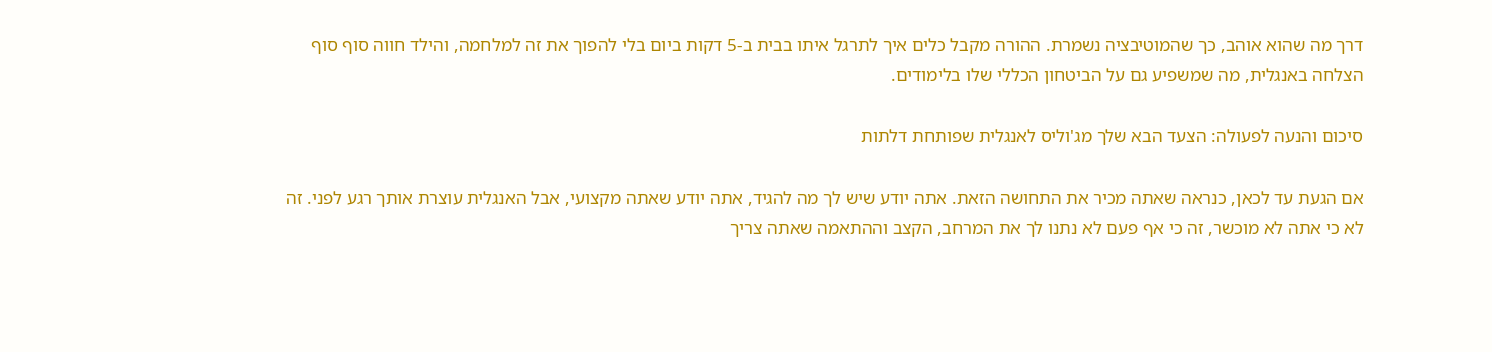דרך מה שהוא אוהב, כך שהמוטיבציה נשמרת. ההורה מקבל כלים איך לתרגל איתו בבית ב-5 דקות ביום בלי להפוך את זה למלחמה, והילד חווה סוף סוף הצלחה באנגלית, מה שמשפיע גם על הביטחון הכללי שלו בלימודים.

סיכום והנעה לפעולה: הצעד הבא שלך מג'וליס לאנגלית שפותחת דלתות

אם הגעת עד לכאן, כנראה שאתה מכיר את התחושה הזאת. אתה יודע שיש לך מה להגיד, אתה יודע שאתה מקצועי, אבל האנגלית עוצרת אותך רגע לפני. זה לא כי אתה לא מוכשר, זה כי אף פעם לא נתנו לך את המרחב, הקצב וההתאמה שאתה צריך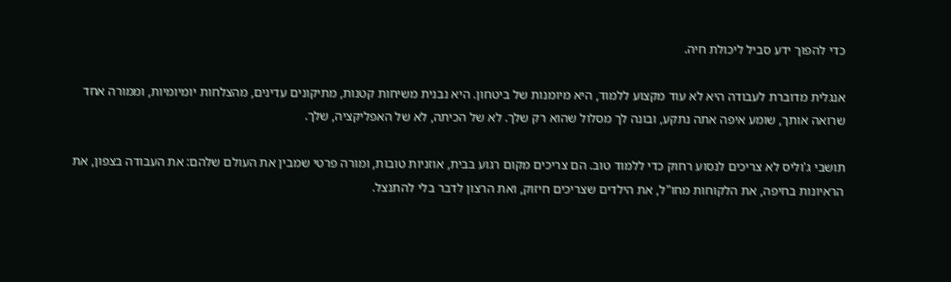כדי להפוך ידע סביל ליכולת חיה.

אנגלית מדוברת לעבודה היא לא עוד מקצוע ללמוד, היא מיומנות של ביטחון. היא נבנית משיחות קטנות, מתיקונים עדינים, מהצלחות יומיומיות, וממורה אחד שרואה אותך, שומע איפה אתה נתקע, ובונה לך מסלול שהוא רק שלך. לא של הכיתה, לא של האפליקציה, שלך.

תושבי ג'וליס לא צריכים לנסוע רחוק כדי ללמוד טוב. הם צריכים מקום רגוע בבית, אוזניות טובות, ומורה פרטי שמבין את העולם שלהם: את העבודה בצפון, את הראיונות בחיפה, את הלקוחות מחו"ל, את הילדים שצריכים חיזוק, ואת הרצון לדבר בלי להתנצל.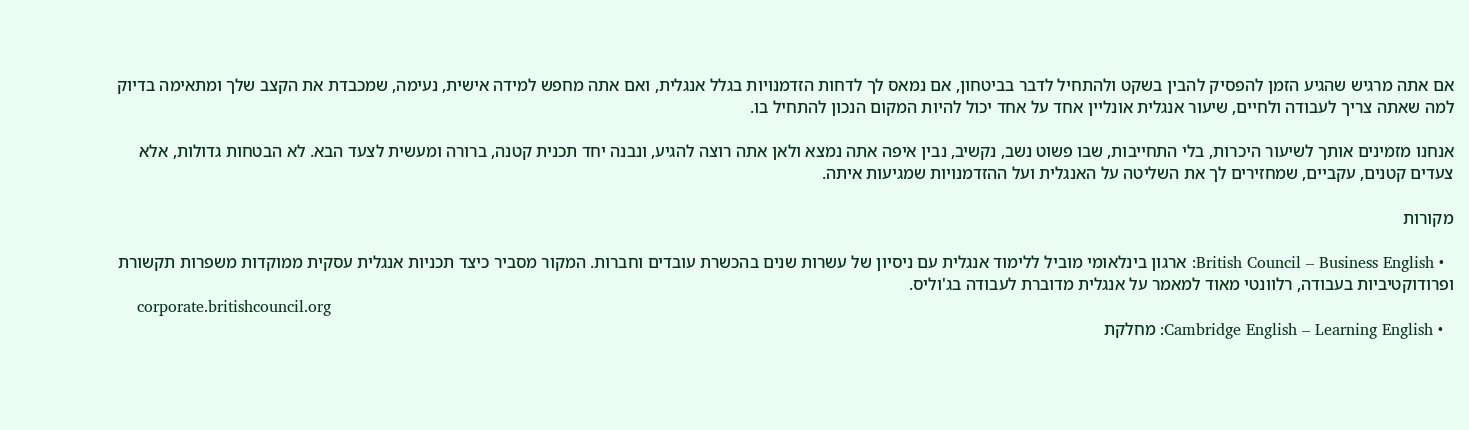אם אתה מרגיש שהגיע הזמן להפסיק להבין בשקט ולהתחיל לדבר בביטחון, אם נמאס לך לדחות הזדמנויות בגלל אנגלית, ואם אתה מחפש למידה אישית, נעימה, שמכבדת את הקצב שלך ומתאימה בדיוק למה שאתה צריך לעבודה ולחיים, שיעור אנגלית אונליין אחד על אחד יכול להיות המקום הנכון להתחיל בו.

אנחנו מזמינים אותך לשיעור היכרות, בלי התחייבות, שבו פשוט נשב, נקשיב, נבין איפה אתה נמצא ולאן אתה רוצה להגיע, ונבנה יחד תכנית קטנה, ברורה ומעשית לצעד הבא. לא הבטחות גדולות, אלא צעדים קטנים, עקביים, שמחזירים לך את השליטה על האנגלית ועל ההזדמנויות שמגיעות איתה.

מקורות

  • British Council – Business English: ארגון בינלאומי מוביל ללימוד אנגלית עם ניסיון של עשרות שנים בהכשרת עובדים וחברות. המקור מסביר כיצד תכניות אנגלית עסקית ממוקדות משפרות תקשורת ופרודוקטיביות בעבודה, רלוונטי מאוד למאמר על אנגלית מדוברת לעבודה בג'וליס.
    corporate.britishcouncil.org
  • Cambridge English – Learning English: מחלקת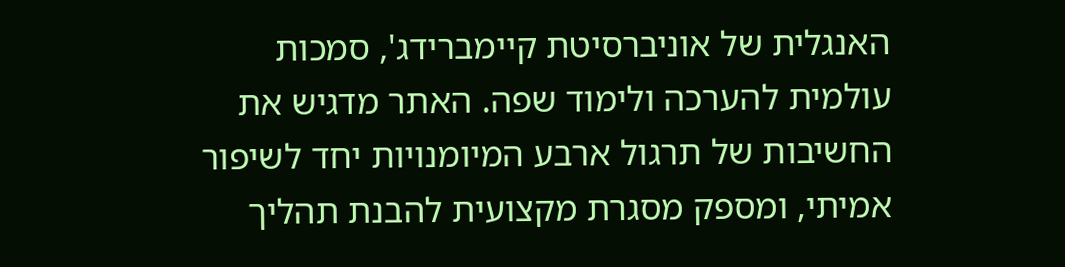האנגלית של אוניברסיטת קיימברידג', סמכות עולמית להערכה ולימוד שפה. האתר מדגיש את החשיבות של תרגול ארבע המיומנויות יחד לשיפור אמיתי, ומספק מסגרת מקצועית להבנת תהליך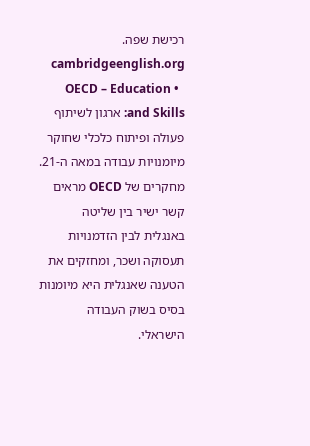רכישת שפה.
    cambridgeenglish.org
  • OECD – Education and Skills: ארגון לשיתוף פעולה ופיתוח כלכלי שחוקר מיומנויות עבודה במאה ה-21. מחקרים של OECD מראים קשר ישיר בין שליטה באנגלית לבין הזדמנויות תעסוקה ושכר, ומחזקים את הטענה שאנגלית היא מיומנות בסיס בשוק העבודה הישראלי.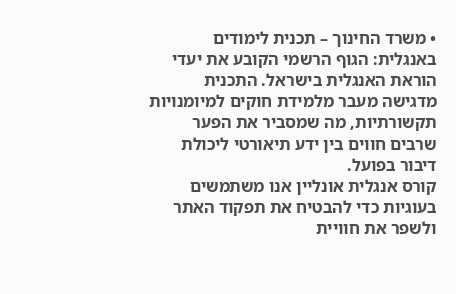• משרד החינוך – תכנית לימודים באנגלית: הגוף הרשמי הקובע את יעדי הוראת האנגלית בישראל. התכנית מדגישה מעבר מלמידת חוקים למיומנויות תקשורתיות, מה שמסביר את הפער שרבים חווים בין ידע תיאורטי ליכולת דיבור בפועל.
קורס אנגלית אונליין אנו משתמשים בעוגיות כדי להבטיח את תפקוד האתר ולשפר את חוויית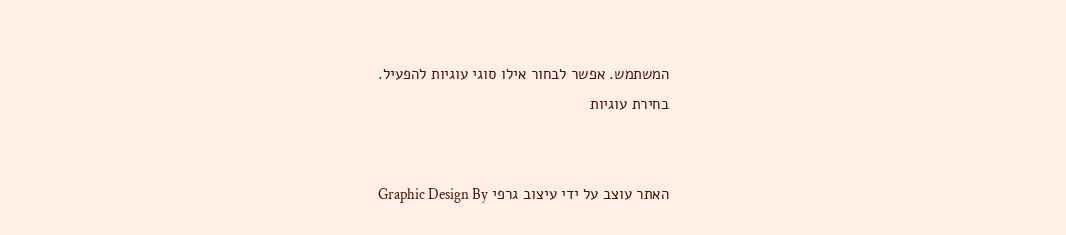המשתמש. אפשר לבחור אילו סוגי עוגיות להפעיל.
בחירת עוגיות


האתר עוצב על ידי עיצוב גרפי Graphic Design By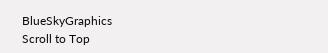BlueSkyGraphics
Scroll to Top